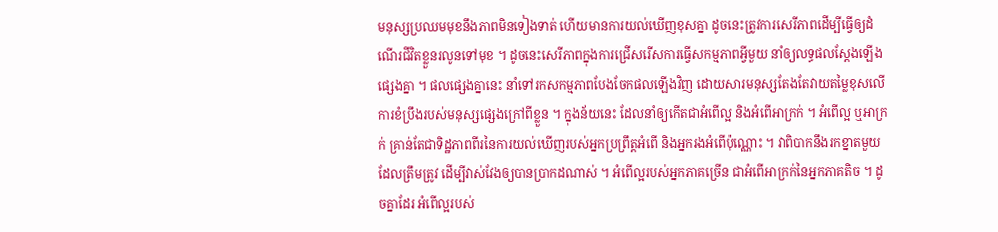មនុស្សប្រឈមមុខនឹងភាពមិនទៀងទាត់ ហើយមានការយល់ឃើញខុសគ្នា ដូចនេះត្រូវការសេរីភាពដើម្បីធ្វើឲ្យដំណើរជីវិតខ្លួនរលូនទៅមុខ ។ ដូចនេះសេរីភាពក្នុងការជ្រើសរើសការធ្វើសកម្មភាពអ្វីមួយ នាំឲ្យលទ្ធផលស្តែងឡើងផ្សេងគ្នា ។ ផលផ្សេងគ្នានេះ នាំទៅរកសកម្មភាពបែងចែកផលឡើងវិញ ដោយសារមនុស្សតែងតែវាយតម្លៃខុសលើការខំប្រឹងរបស់មនុស្សផ្សេងក្រៅពីខ្លួន ។ ក្នុងន័យនេះ ដែលនាំឲ្យកើតជាអំពើល្អ និងអំពើអាក្រក់ ។ អំពើល្អ ឬអាក្រក់ គ្រាន់តែជាទិដ្ឋភាពពីរនៃការយល់ឃើញរបស់អ្នកប្រព្រឹត្តអំពើ និងអ្នករងអំពើប៉ុណ្ណោះ ។ វាពិបាកនឹងរកខ្នាតមួយដែលត្រឹមត្រូវ ដើម្បីវាស់វែងឲ្យបានប្រាកដណាស់ ។ អំពើល្អរបស់អ្នកភាគច្រើន ជាអំពើអាក្រក់នៃអ្នកភាគតិច ។ ដូចគ្នាដែរ អំពើល្អរបស់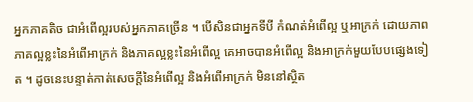អ្នកភាគតិច ជាអំពើល្អរបស់អ្នកភាគច្រើន ។ បើសិនជាអ្នកទីបី កំណត់អំពើល្អ ឬអាក្រក់ ដោយភាពភាគល្អខ្លះនៃអំពើអាក្រក់ និងភាគល្អខ្លះនៃអំពើល្អ គេអាចបានអំពើល្អ និងអាក្រក់មួយបែបផ្សេងទៀត ។ ដូចនេះបន្ទាត់កាត់សេចក្ដីនៃអំពើល្អ និងអំពើអាក្រក់ មិននៅស្ថិត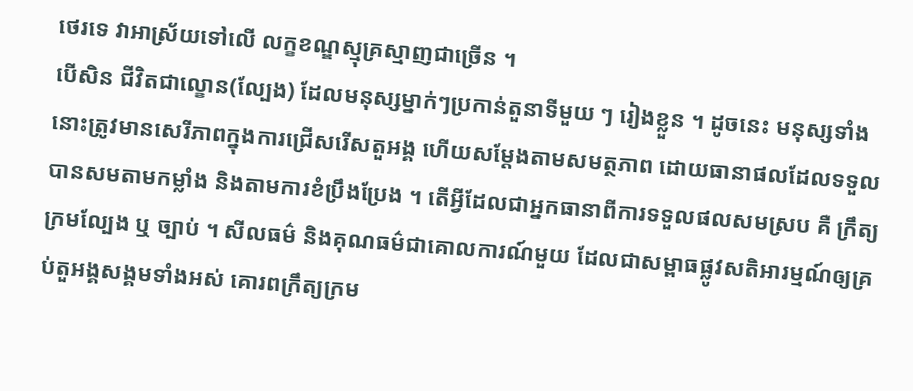ថេរទេ វាអាស្រ័យទៅលើ លក្ខខណ្ឌស្មុគ្រស្មាញជាច្រើន ។
បើសិន ជីវិតជាល្ខោន(ល្បែង) ដែលមនុស្សម្នាក់ៗប្រកាន់តួនាទីមួយ ៗ រៀងខ្លួន ។ ដូចនេះ មនុស្សទាំងនោះត្រូវមានសេរីភាពក្នុងការជ្រើសរើសតួអង្គ ហើយសម្ដែងតាមសមត្ថភាព ដោយធានាផលដែលទទួលបានសមតាមកម្លាំង និងតាមការខំប្រឹងប្រែង ។ តើអ្វីដែលជាអ្នកធានាពីការទទួលផលសមស្រប គឺ ក្រឹត្យក្រមល្បែង ឬ ច្បាប់ ។ សីលធម៌ និងគុណធម៌ជាគោលការណ៍មួយ ដែលជាសម្ពាធផ្លូវសតិអារម្មណ៍ឲ្យគ្រប់តួអង្គសង្គមទាំងអស់ គោរពក្រឹត្យក្រម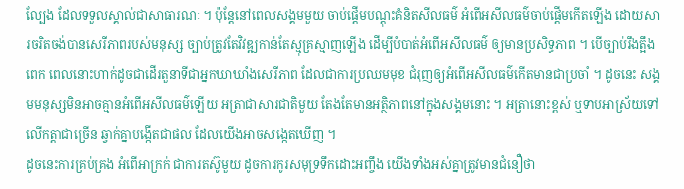ល្បែង ដែលទទួលស្គាល់ជាសាធារណៈ ។ ប៉ុន្តែនៅពេលសង្គមមួយ ចាប់ផ្តើមបណ្ដុះគំនិតសីលធម៌ អំពើអសីលធម៌ចាប់ផ្ដើមកើតឡើង ដោយសារចរិតចង់បានសេរីភាពរបស់មនុស្ស ច្បាប់ត្រូវតែវិវឌ្ឍកាន់តែស្មុគ្រស្មាញឡើង ដើម្បីបំបាត់អំពើអសីលធម៌ ឲ្យមានប្រសិទ្ធភាព ។ បើច្បាប់រឹងត្អឹងពេក ពេលនោះហាក់ដូចជាដើរតួនាទីជាអ្នកឃាឃាំងសេរីភាព ដែលជាការប្រឈមមុខ ជំរុញឲ្យអំពើអសីលធម៌កើតមានជាប្រចាំ ។ ដូចនេះ សង្គមមនុស្សមិនអាចគ្មានអំពើអសីលធម៌ឡើយ អត្រាជាសារជាតិមួយ តែងតែមានអត្ថិភាពនៅក្នុងសង្គមនោះ ។ អត្រានោះខ្ពស់ ឬទាបអាស្រ័យទៅលើកត្ដាជាច្រើន ឆ្វាក់គ្នាបង្កើតជាផល ដែលយើងអាចសង្កេតឃើញ ។
ដូចនេះការគ្រប់គ្រង អំពើអាក្រក់ ជាការតស៊ូមួយ ដូចការកូរសមុទ្រទឹកដោះអញ្ចឹង យើងទាំងអស់គ្នាត្រូវមានជំនឿថា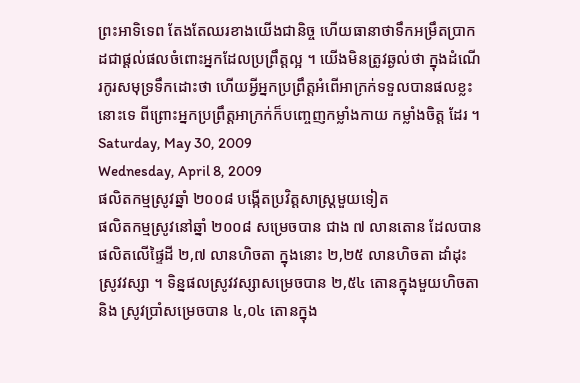ព្រះអាទិទេព តែងតែឈរខាងយើងជានិច្ច ហើយធានាថាទឹកអម្រឹតប្រាកដជាផ្ដល់ផលចំពោះអ្នកដែលប្រព្រឹត្តល្អ ។ យើងមិនត្រូវឆ្ងល់ថា ក្នុងដំណើរកូរសមុទ្រទឹកដោះថា ហើយអ្វីអ្នកប្រព្រឹត្តអំពើអាក្រក់ទទួលបានផលខ្លះនោះទេ ពីព្រោះអ្នកប្រព្រឹត្តអាក្រក់ក៏បញ្ចេញកម្លាំងកាយ កម្លាំងចិត្ត ដែរ ។
Saturday, May 30, 2009
Wednesday, April 8, 2009
ផលិតកម្មស្រូវឆ្នាំ ២០០៨ បង្កើតប្រវិត្តសាស្រ្តមួយទៀត
ផលិតកម្មស្រូវនៅឆ្នាំ ២០០៨ សម្រេចបាន ជាង ៧ លានតោន ដែលបានផលិតលើផ្ទៃដី ២,៧ លានហិចតា ក្នុងនោះ ២,២៥ លានហិចតា ដាំដុះស្រូវវស្សា ។ ទិន្នផលស្រូវវស្សាសម្រេចបាន ២,៥៤ តោនក្នុងមួយហិចតា និង ស្រូវប្រាំសម្រេចបាន ៤,០៤ តោនក្នុង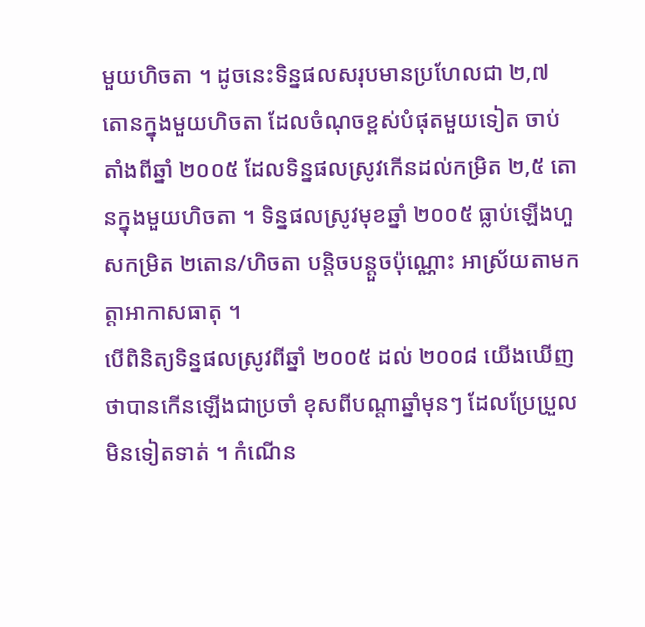មួយហិចតា ។ ដូចនេះទិន្នផលសរុបមានប្រហែលជា ២,៧ តោនក្នុងមួយហិចតា ដែលចំណុចខ្ពស់បំផុតមួយទៀត ចាប់តាំងពីឆ្នាំ ២០០៥ ដែលទិន្នផលស្រូវកើនដល់កម្រិត ២,៥ តោនក្នុងមួយហិចតា ។ ទិន្នផលស្រូវមុខឆ្នាំ ២០០៥ ធ្លាប់ឡើងហួសកម្រិត ២តោន/ហិចតា បន្តិចបន្តួចប៉ុណ្ណោះ អាស្រ័យតាមកត្តាអាកាសធាតុ ។
បើពិនិត្យទិន្នផលស្រូវពីឆ្នាំ ២០០៥ ដល់ ២០០៨ យើងឃើញថាបានកើនឡើងជាប្រចាំ ខុសពីបណ្តាឆ្នាំមុនៗ ដែលប្រែប្រួលមិនទៀតទាត់ ។ កំណើន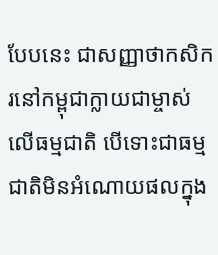បែបនេះ ជាសញ្ញាថាកសិករនៅកម្ពុជាក្លាយជាម្ចាស់លើធម្មជាតិ បើទោះជាធម្មជាតិមិនអំណោយផលក្នុង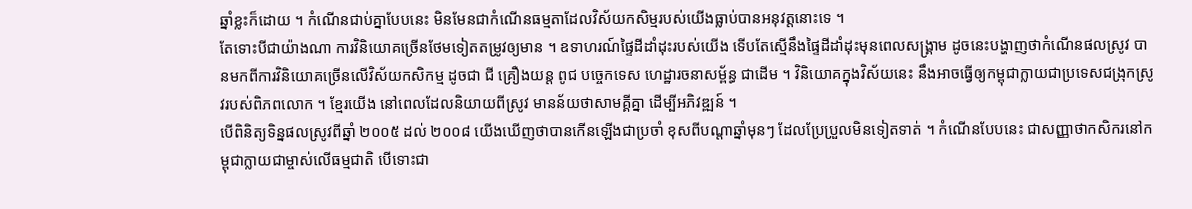ឆ្នាំខ្លះក៏ដោយ ។ កំណើនជាប់គ្នាបែបនេះ មិនមែនជាកំណើនធម្មតាដែលវិស័យកសិម្មរបស់យើងធ្លាប់បានអនុវត្តនោះទេ ។
តែទោះបីជាយ៉ាងណា ការវិនិយោគច្រើនថែមទៀតតម្រូវឲ្យមាន ។ ឧទាហរណ៍ផ្ទៃដីដាំដុះរបស់យើង ទើបតែស្មើនឹងផ្ទៃដីដាំដុះមុនពេលសង្គ្រាម ដូចនេះបង្ហាញថាកំណើនផលស្រូវ បានមកពីការវិនិយោគច្រើនលើវិស័យកសិកម្ម ដូចជា ជី គ្រឿងយន្ត ពូជ បច្ចេកទេស ហេដ្ឋារចនាសម្ព័ន្ធ ជាដើម ។ វិនិយោគក្នុងវិស័យនេះ នឹងអាចធ្វើឲ្យកម្ពុជាក្លាយជាប្រទេសជង្រុកស្រូវរបស់ពិភពលោក ។ ខ្មែរយើង នៅពេលដែលនិយាយពីស្រូវ មានន័យថាសាមគ្គីគ្នា ដើម្បីអភិវឌ្ឍន៍ ។
បើពិនិត្យទិន្នផលស្រូវពីឆ្នាំ ២០០៥ ដល់ ២០០៨ យើងឃើញថាបានកើនឡើងជាប្រចាំ ខុសពីបណ្តាឆ្នាំមុនៗ ដែលប្រែប្រួលមិនទៀតទាត់ ។ កំណើនបែបនេះ ជាសញ្ញាថាកសិករនៅកម្ពុជាក្លាយជាម្ចាស់លើធម្មជាតិ បើទោះជា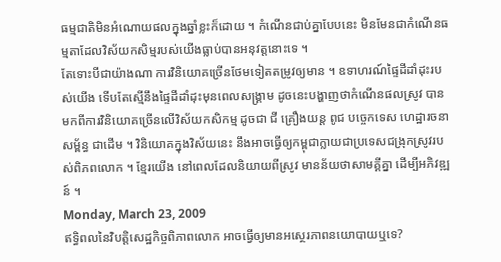ធម្មជាតិមិនអំណោយផលក្នុងឆ្នាំខ្លះក៏ដោយ ។ កំណើនជាប់គ្នាបែបនេះ មិនមែនជាកំណើនធម្មតាដែលវិស័យកសិម្មរបស់យើងធ្លាប់បានអនុវត្តនោះទេ ។
តែទោះបីជាយ៉ាងណា ការវិនិយោគច្រើនថែមទៀតតម្រូវឲ្យមាន ។ ឧទាហរណ៍ផ្ទៃដីដាំដុះរបស់យើង ទើបតែស្មើនឹងផ្ទៃដីដាំដុះមុនពេលសង្គ្រាម ដូចនេះបង្ហាញថាកំណើនផលស្រូវ បានមកពីការវិនិយោគច្រើនលើវិស័យកសិកម្ម ដូចជា ជី គ្រឿងយន្ត ពូជ បច្ចេកទេស ហេដ្ឋារចនាសម្ព័ន្ធ ជាដើម ។ វិនិយោគក្នុងវិស័យនេះ នឹងអាចធ្វើឲ្យកម្ពុជាក្លាយជាប្រទេសជង្រុកស្រូវរបស់ពិភពលោក ។ ខ្មែរយើង នៅពេលដែលនិយាយពីស្រូវ មានន័យថាសាមគ្គីគ្នា ដើម្បីអភិវឌ្ឍន៍ ។
Monday, March 23, 2009
ឥទ្ធិពលនៃវិបត្តិសេដ្ឋកិច្ចពិភាពលោក អាចធ្វើឲ្យមានអស្ថេរភាពនយោបាយឬទេ?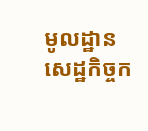មូលដ្ឋានសេដ្ឋកិច្ចក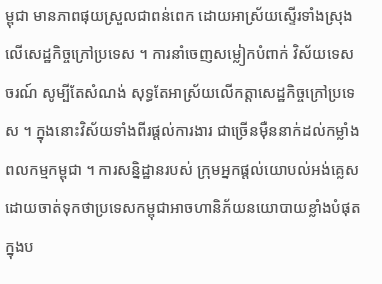ម្ពុជា មានភាពផុយស្រួលជាពន់ពេក ដោយអាស្រ័យស្ទើរទាំងស្រុងលើសេដ្ឋកិច្ចក្រៅប្រទេស ។ ការនាំចេញសម្លៀកបំពាក់ វិស័យទេសចរណ៍ សូម្បីតែសំណង់ សុទ្ធតែអាស្រ័យលើកត្តាសេដ្ឋកិច្ចក្រៅប្រទេស ។ ក្នុងនោះវិស័យទាំងពីរផ្ដល់ការងារ ជាច្រើនម៉ឺននាក់ដល់កម្លាំងពលកម្មកម្ពុជា ។ ការសន្និដ្ឋានរបស់ ក្រុមអ្នកផ្តល់យោបល់អង់គ្លេស ដោយចាត់ទុកថាប្រទេសកម្ពុជាអាចហានិភ័យនយោបាយខ្លាំងបំផុត ក្នុងប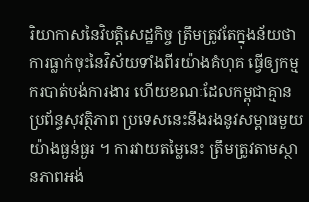រិយាកាសនៃវិបត្តិសេដ្ឋកិច្ច ត្រឹមត្រូវតែក្នុងន័យថា ការធ្លាក់ចុះនៃវិស័យទាំងពីរយ៉ាងគំហុគ ធ្វើឲ្យកម្មករបាត់បង់ការងារ ហើយខណៈដែលកម្ពុជាគ្មានប្រព័ន្ធសុវត្ថិភាព ប្រទេសនេះនឹងរងនូវសម្ពាធមួយយ៉ាងធ្ងន់ធ្ងរ ។ ការវាយតម្លៃនេះ ត្រឹមត្រូវតាមស្ថានភាពអង់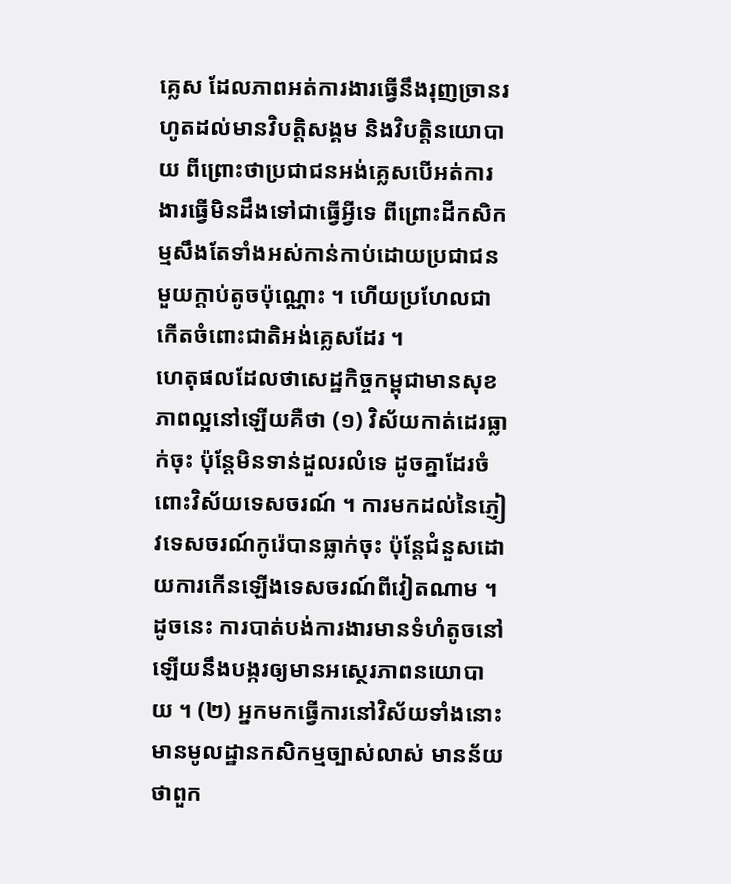គ្លេស ដែលភាពអត់ការងារធ្វើនឹងរុញច្រានរហូតដល់មានវិបតិ្តសង្គម និងវិបត្តិនយោបាយ ពីព្រោះថាប្រជាជនអង់គ្លេសបើអត់ការងារធ្វើមិនដឹងទៅជាធ្វើអ្វីទេ ពីព្រោះដីកសិកម្មសឹងតែទាំងអស់កាន់កាប់ដោយប្រជាជនមួយក្ដាប់តូចប៉ុណ្ណោះ ។ ហើយប្រហែលជាកើតចំពោះជាតិអង់គ្លេសដែរ ។
ហេតុផលដែលថាសេដ្ឋកិច្ចកម្ពុជាមានសុខភាពល្អនៅឡើយគឺថា (១) វិស័យកាត់ដេរធ្លាក់ចុះ ប៉ុន្តែមិនទាន់ដួលរលំទេ ដូចគ្នាដែរចំពោះវិស័យទេសចរណ៍ ។ ការមកដល់នៃភ្ញៀវទេសចរណ៍កូរ៉េបានធ្លាក់ចុះ ប៉ុន្តែជំនួសដោយការកើនឡើងទេសចរណ៍ពីវៀតណាម ។ ដូចនេះ ការបាត់បង់ការងារមានទំហំតូចនៅឡើយនឹងបង្ករឲ្យមានអស្ថេរភាពនយោបាយ ។ (២) អ្នកមកធ្វើការនៅវិស័យទាំងនោះមានមូលដ្ឋានកសិកម្មច្បាស់លាស់ មានន័យថាពួក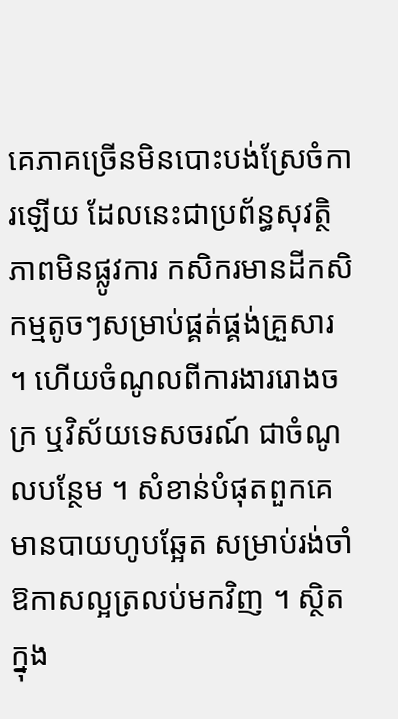គេភាគច្រើនមិនបោះបង់ស្រែចំការឡើយ ដែលនេះជាប្រព័ន្ធសុវត្ថិភាពមិនផ្លូវការ កសិករមានដីកសិកម្មតូចៗសម្រាប់ផ្គត់ផ្គង់គ្រួសារ ។ ហើយចំណូលពីការងាររោងចក្រ ឬវិស័យទេសចរណ៍ ជាចំណូលបន្ថែម ។ សំខាន់បំផុតពួកគេមានបាយហូបឆ្អែត សម្រាប់រង់ចាំឱកាសល្អត្រលប់មកវិញ ។ ស្ថិតក្នុង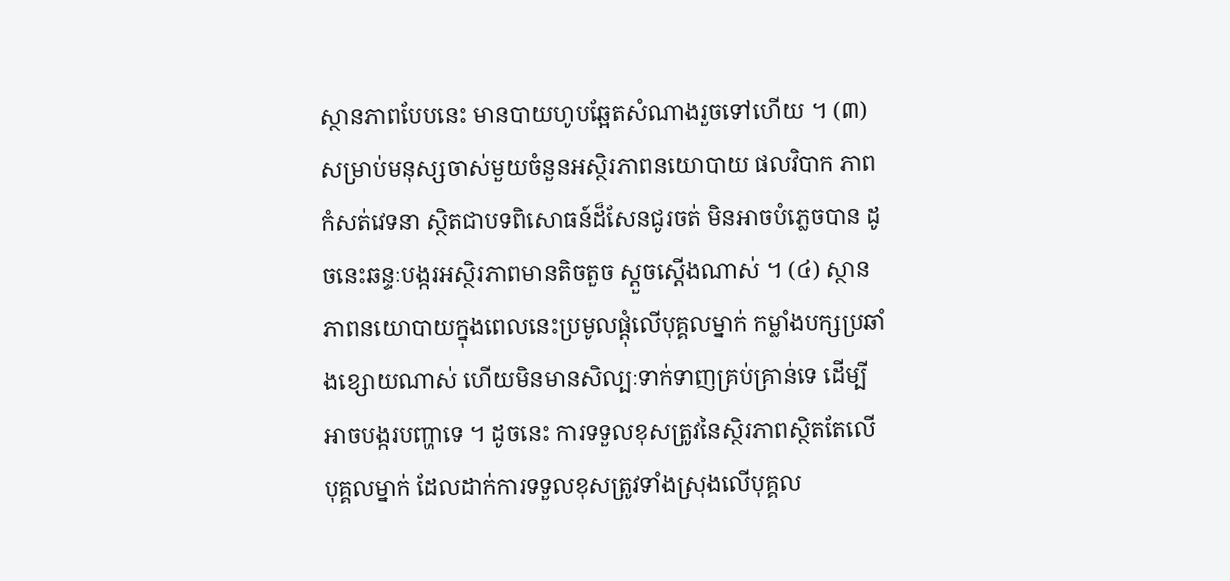ស្ថានភាពបែបនេះ មានបាយហូបឆ្អែតសំណាងរួចទៅហើយ ។ (៣) សម្រាប់មនុស្សចាស់មួយចំនួនអស្ថិរភាពនយោបាយ ផលវិបាក ភាពកំសត់វេទនា ស្ថិតជាបទពិសោធន៍ដ៏សែនជូរចត់ មិនអាចបំភ្លេចបាន ដូចនេះឆន្ទៈបង្ករអស្ថិរភាពមានតិចតួច ស្ដួចស្ដើងណាស់ ។ (៤) ស្ថានភាពនយោបាយក្នុងពេលនេះប្រមូលផ្ដុំលើបុគ្គលម្នាក់ កម្លាំងបក្សប្រឆាំងខ្សោយណាស់ ហើយមិនមានសិល្បៈទាក់ទាញគ្រប់គ្រាន់ទេ ដើម្បីអាចបង្ករបញ្ហាទេ ។ ដូចនេះ ការទទួលខុសត្រូវនៃស្ថិរភាពស្ថិតតែលើបុគ្គលម្នាក់ ដែលដាក់ការទទួលខុសត្រូវទាំងស្រុងលើបុគ្គល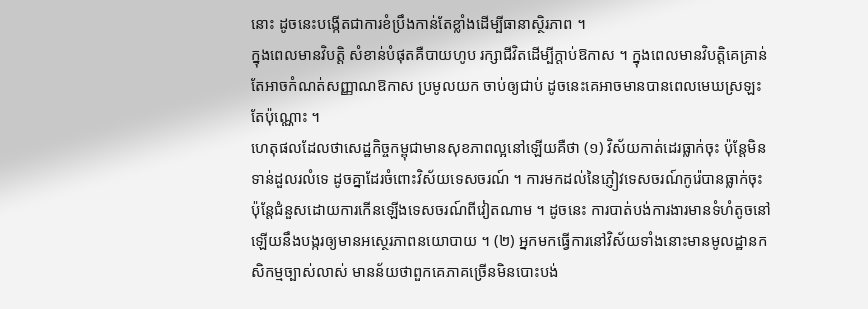នោះ ដូចនេះបង្កើតជាការខំប្រឹងកាន់តែខ្លាំងដើម្បីធានាស្ថិរភាព ។
ក្នុងពេលមានវិបត្ដិ សំខាន់បំផុតគឺបាយហូប រក្សាជីវិតដើម្បីក្តាប់ឱកាស ។ ក្នុងពេលមានវិបត្តិគេគ្រាន់តែអាចកំណត់សញ្ញាណឱកាស ប្រមូលយក ចាប់ឲ្យជាប់ ដូចនេះគេអាចមានបានពេលមេឃស្រឡះតែប៉ុណ្ណោះ ។
ហេតុផលដែលថាសេដ្ឋកិច្ចកម្ពុជាមានសុខភាពល្អនៅឡើយគឺថា (១) វិស័យកាត់ដេរធ្លាក់ចុះ ប៉ុន្តែមិនទាន់ដួលរលំទេ ដូចគ្នាដែរចំពោះវិស័យទេសចរណ៍ ។ ការមកដល់នៃភ្ញៀវទេសចរណ៍កូរ៉េបានធ្លាក់ចុះ ប៉ុន្តែជំនួសដោយការកើនឡើងទេសចរណ៍ពីវៀតណាម ។ ដូចនេះ ការបាត់បង់ការងារមានទំហំតូចនៅឡើយនឹងបង្ករឲ្យមានអស្ថេរភាពនយោបាយ ។ (២) អ្នកមកធ្វើការនៅវិស័យទាំងនោះមានមូលដ្ឋានកសិកម្មច្បាស់លាស់ មានន័យថាពួកគេភាគច្រើនមិនបោះបង់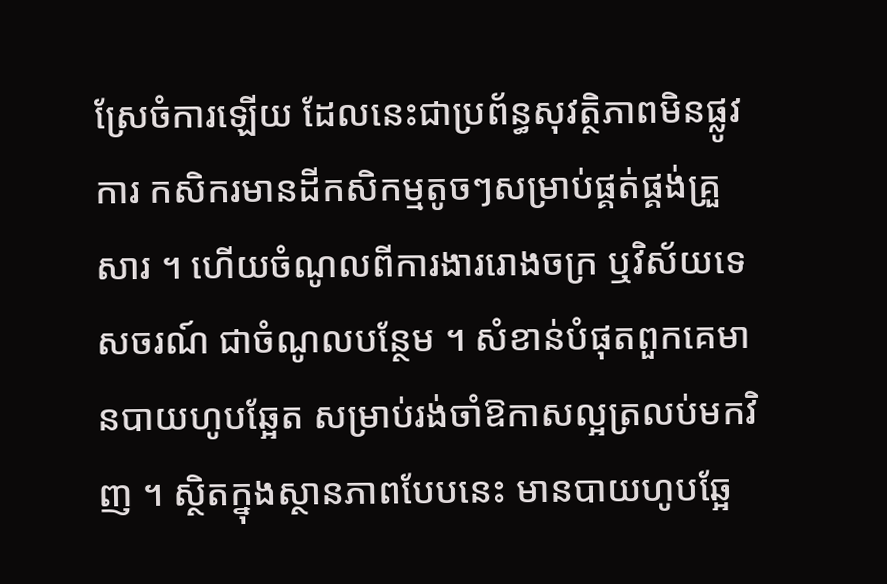ស្រែចំការឡើយ ដែលនេះជាប្រព័ន្ធសុវត្ថិភាពមិនផ្លូវការ កសិករមានដីកសិកម្មតូចៗសម្រាប់ផ្គត់ផ្គង់គ្រួសារ ។ ហើយចំណូលពីការងាររោងចក្រ ឬវិស័យទេសចរណ៍ ជាចំណូលបន្ថែម ។ សំខាន់បំផុតពួកគេមានបាយហូបឆ្អែត សម្រាប់រង់ចាំឱកាសល្អត្រលប់មកវិញ ។ ស្ថិតក្នុងស្ថានភាពបែបនេះ មានបាយហូបឆ្អែ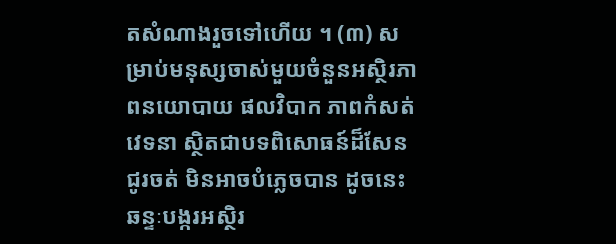តសំណាងរួចទៅហើយ ។ (៣) សម្រាប់មនុស្សចាស់មួយចំនួនអស្ថិរភាពនយោបាយ ផលវិបាក ភាពកំសត់វេទនា ស្ថិតជាបទពិសោធន៍ដ៏សែនជូរចត់ មិនអាចបំភ្លេចបាន ដូចនេះឆន្ទៈបង្ករអស្ថិរ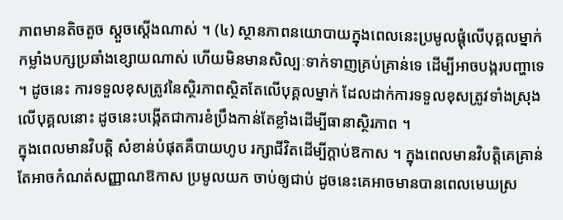ភាពមានតិចតួច ស្ដួចស្ដើងណាស់ ។ (៤) ស្ថានភាពនយោបាយក្នុងពេលនេះប្រមូលផ្ដុំលើបុគ្គលម្នាក់ កម្លាំងបក្សប្រឆាំងខ្សោយណាស់ ហើយមិនមានសិល្បៈទាក់ទាញគ្រប់គ្រាន់ទេ ដើម្បីអាចបង្ករបញ្ហាទេ ។ ដូចនេះ ការទទួលខុសត្រូវនៃស្ថិរភាពស្ថិតតែលើបុគ្គលម្នាក់ ដែលដាក់ការទទួលខុសត្រូវទាំងស្រុងលើបុគ្គលនោះ ដូចនេះបង្កើតជាការខំប្រឹងកាន់តែខ្លាំងដើម្បីធានាស្ថិរភាព ។
ក្នុងពេលមានវិបត្ដិ សំខាន់បំផុតគឺបាយហូប រក្សាជីវិតដើម្បីក្តាប់ឱកាស ។ ក្នុងពេលមានវិបត្តិគេគ្រាន់តែអាចកំណត់សញ្ញាណឱកាស ប្រមូលយក ចាប់ឲ្យជាប់ ដូចនេះគេអាចមានបានពេលមេឃស្រ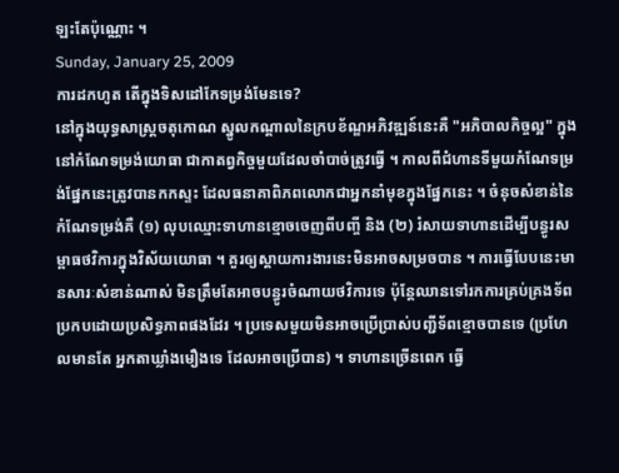ឡះតែប៉ុណ្ណោះ ។
Sunday, January 25, 2009
ការដកហូត តើក្នុងទិសដៅកែទម្រង់មែនទេ?
នៅក្នុងយុទ្ធសាស្រ្តចតុកោណ ស្នូលកណ្តាលនៃក្របខ័ណ្ឌអភិវឌ្ឍន៍នេះគឺ "អភិបាលកិច្ចល្អ" ក្នុងនៅកំណែទម្រង់យោធា ជាកាតព្វកិច្ចមួយដែលចាំបាច់ត្រូវធ្វើ ។ កាលពីជំហានទីមួយកំណែទម្រង់ផ្នែកនេះត្រូវបានកកស្ទះ ដែលធនាគាពិភពលោកជាអ្នកនាំមុខក្នុងផ្នែកនេះ ។ ចំនុចសំខាន់នៃកំណែទម្រង់គឺ (១) លុបឈ្មោះទាហានខ្មោចចេញពីបញ្ចី និង (២) រំសាយទាហានដើម្បីបន្ធូរសម្ពាធថវិការក្នុងវិស័យយោធា ។ គួរឲ្យស្តាយការងារនេះមិនអាចសម្រចបាន ។ ការធ្វើបែបនេះមានសារៈសំខាន់ណាស់ មិនត្រឹមតែអាចបន្ធូរចំណាយថវិការទេ ប៉ុន្តែឈានទៅរកការគ្រប់គ្រងទ័ពប្រកបដោយប្រសិទ្ធភាពផងដែរ ។ ប្រទេសមួយមិនអាចប្រើប្រាស់បញ្ជីទ័ពខ្មោចបានទេ (ប្រហែលមានតែ អ្នកតាឃ្លាំងមឿងទេ ដែលអាចប្រើបាន) ។ ទាហានច្រើនពេក ធ្វើ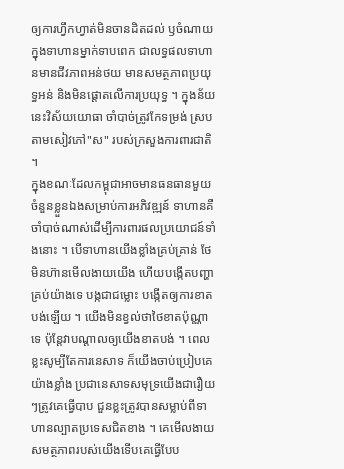ឲ្យការហ្វឹកហ្វាត់មិនចានដិតដល់ ឫចំណាយក្នុងទាហានម្នាក់ទាបពេក ជាលទ្ធផលទាហានមានជីវភាពអន់ថយ មានសមត្ថភាពប្រយុទ្ធអន់ និងមិនផ្តោតលើការប្រយុទ្ធ ។ ក្នុងន័យនេះវិស័យយោធា ចាំបាច់ត្រូវកែទម្រង់ ស្របតាមសៀវភៅ"ស" របស់ក្រសួងការពារជាតិ ។
ក្នុងខណៈដែលកម្ពុជាអាចមានធនធានមួយចំនួនខ្លួនឯងសម្រាប់ការអភិវឌ្ឍន៍ ទាហានគឺចាំបាច់ណាស់ដើម្បីការពារផលប្រយោជន៍ទាំងនោះ ។ បើទាហានយើងខ្លាំងគ្រប់គ្រាន់ ថែមិនហ៊ានមើលងាយយើង ហើយបង្កើតបញ្ហាគ្រប់យ៉ាងទេ បង្កជាជម្លោះ បង្កើតឲ្យការខាតបង់ឡើយ ។ យើងមិនខ្វល់ថាថៃខាតប៉ុណ្ណាទេ ប៉ុន្តែវាបណ្តាលឲ្យយើងខាតបង់ ។ ពេលខ្លះសូម្បីតែការនេសាទ ក៏យើងចាប់ប្រៀបគេយ៉ាងខ្លាំង ប្រជានេសាទសមុទ្រយើងជារឿយៗត្រូវគេធ្វើបាប ជួនខ្លះត្រូវបានសម្លាប់ពីទាហានល្បាតប្រទេសជិតខាង ។ គេមើលងាយសមត្ថភាពរបស់យើងទើបគេធ្វើបែប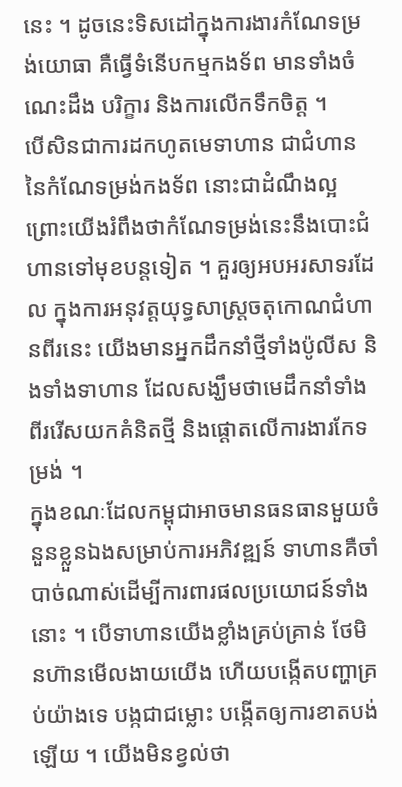នេះ ។ ដូចនេះទិសដៅក្នុងការងារកំណែទម្រង់យោធា គឺធ្វើទំនើបកម្មកងទ័ព មានទាំងចំណេះដឹង បរិក្ខារ និងការលើកទឹកចិត្ត ។
បើសិនជាការដកហូតមេទាហាន ជាជំហាននៃកំណែទម្រង់កងទ័ព នោះជាដំណឹងល្អ ព្រោះយើងរំពឹងថាកំណែទម្រង់នេះនឹងបោះជំហានទៅមុខបន្តទៀត ។ គួរឲ្យអបអរសាទរដែល ក្នុងការអនុវត្តយុទ្ធសាស្រ្តចតុកោណជំហានពីរនេះ យើងមានអ្នកដឹកនាំថ្មីទាំងប៉ូលីស និងទាំងទាហាន ដែលសង្ឃឹមថាមេដឹកនាំទាំងពីររើសយកគំនិតថ្មី និងផ្តោតលើការងារកែទម្រង់ ។
ក្នុងខណៈដែលកម្ពុជាអាចមានធនធានមួយចំនួនខ្លួនឯងសម្រាប់ការអភិវឌ្ឍន៍ ទាហានគឺចាំបាច់ណាស់ដើម្បីការពារផលប្រយោជន៍ទាំងនោះ ។ បើទាហានយើងខ្លាំងគ្រប់គ្រាន់ ថែមិនហ៊ានមើលងាយយើង ហើយបង្កើតបញ្ហាគ្រប់យ៉ាងទេ បង្កជាជម្លោះ បង្កើតឲ្យការខាតបង់ឡើយ ។ យើងមិនខ្វល់ថា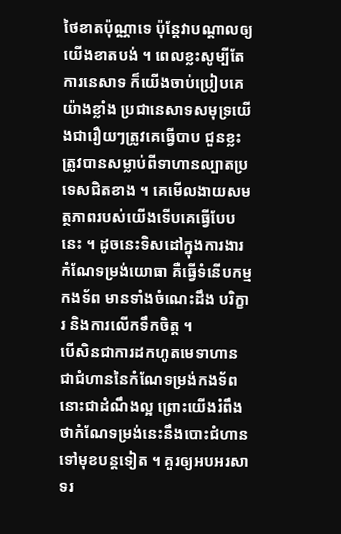ថៃខាតប៉ុណ្ណាទេ ប៉ុន្តែវាបណ្តាលឲ្យយើងខាតបង់ ។ ពេលខ្លះសូម្បីតែការនេសាទ ក៏យើងចាប់ប្រៀបគេយ៉ាងខ្លាំង ប្រជានេសាទសមុទ្រយើងជារឿយៗត្រូវគេធ្វើបាប ជួនខ្លះត្រូវបានសម្លាប់ពីទាហានល្បាតប្រទេសជិតខាង ។ គេមើលងាយសមត្ថភាពរបស់យើងទើបគេធ្វើបែបនេះ ។ ដូចនេះទិសដៅក្នុងការងារកំណែទម្រង់យោធា គឺធ្វើទំនើបកម្មកងទ័ព មានទាំងចំណេះដឹង បរិក្ខារ និងការលើកទឹកចិត្ត ។
បើសិនជាការដកហូតមេទាហាន ជាជំហាននៃកំណែទម្រង់កងទ័ព នោះជាដំណឹងល្អ ព្រោះយើងរំពឹងថាកំណែទម្រង់នេះនឹងបោះជំហានទៅមុខបន្តទៀត ។ គួរឲ្យអបអរសាទរ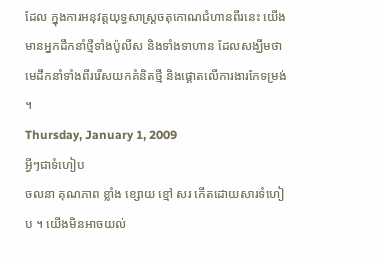ដែល ក្នុងការអនុវត្តយុទ្ធសាស្រ្តចតុកោណជំហានពីរនេះ យើងមានអ្នកដឹកនាំថ្មីទាំងប៉ូលីស និងទាំងទាហាន ដែលសង្ឃឹមថាមេដឹកនាំទាំងពីររើសយកគំនិតថ្មី និងផ្តោតលើការងារកែទម្រង់ ។
Thursday, January 1, 2009
អ្វីៗជាទំហៀប
ចលនា គុណភាព ខ្លាំង ខ្សោយ ខ្មៅ សរ កើតដោយសារទំហៀប ។ យើងមិនអាចយល់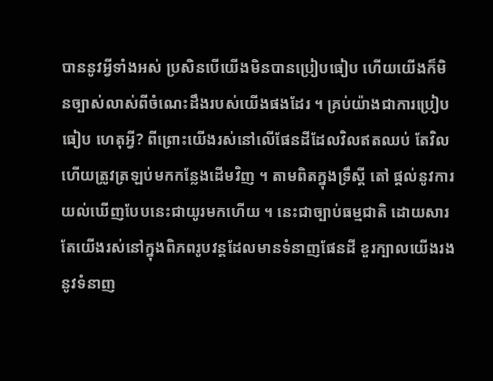បាននូវអ្វីទាំងអស់ ប្រសិនបើយើងមិនបានប្រៀបធៀប ហើយយើងក៏មិនច្បាស់លាស់ពីចំណេះដឹងរបស់យើងផងដែរ ។ គ្រប់យ៉ាងជាការប្រៀបធៀប ហេតុអ្វី? ពីព្រោះយើងរស់នៅលើផែនដីដែលវិលឥតឈប់ តែវិលហើយត្រូវត្រឡប់មកកន្លែងដើមវិញ ។ តាមពិតក្នុងទ្រឹស្ដី តៅ ផ្ដល់នូវការយល់ឃើញបែបនេះជាយូរមកហើយ ។ នេះជាច្បាប់ធម្មជាតិ ដោយសារតែយើងរស់នៅក្នុងពិភពរូបវន្តដែលមានទំនាញផែនដី ខួរក្បាលយើងរងនូវទំនាញ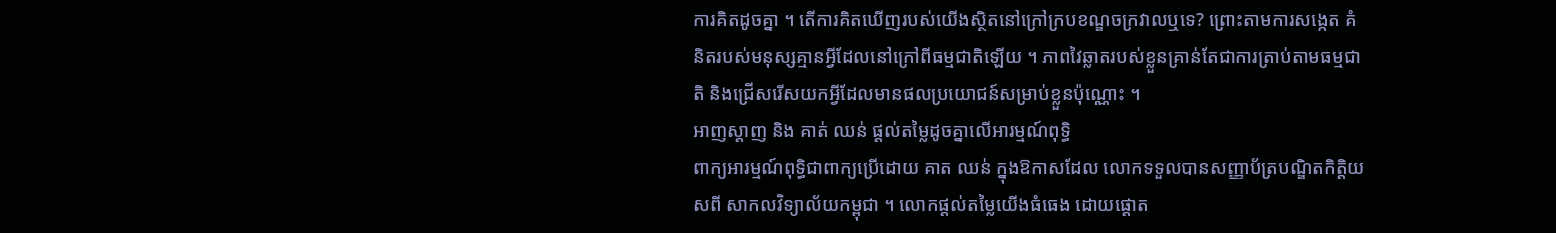ការគិតដូចគ្នា ។ តើការគិតឃើញរបស់យើងស្ថិតនៅក្រៅក្របខណ្ឌចក្រវាលឬទេ? ព្រោះតាមការសង្កេត គំនិតរបស់មនុស្សគ្មានអ្វីដែលនៅក្រៅពីធម្មជាតិឡើយ ។ ភាពវៃឆ្លាតរបស់ខ្លួនគ្រាន់តែជាការត្រាប់តាមធម្មជាតិ និងជ្រើសរើសយកអ្វីដែលមានផលប្រយោជន៍សម្រាប់ខ្លួនប៉ុណ្ណោះ ។
អាញស្តាញ និង គាត់ ឈន់ ផ្តល់តម្លៃដូចគ្នាលើអារម្មណ៍ពុទ្ធិ
ពាក្យអារម្មណ៍ពុទ្ធិជាពាក្យប្រើដោយ គាត ឈន់ ក្នុងឱកាសដែល លោកទទួលបានសញ្ញាប័ត្របណ្ឌិតកិត្តិយសពី សាកលវិទ្យាល័យកម្ពុជា ។ លោកផ្ដល់តម្លៃយើងធំធេង ដោយផ្ដោត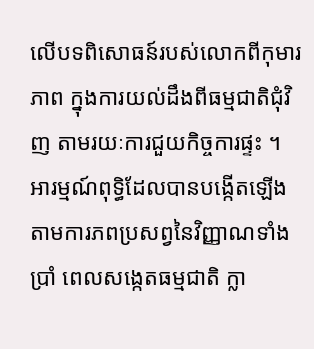លើបទពិសោធន៍របស់លោកពីកុមារភាព ក្នុងការយល់ដឹងពីធម្មជាតិជុំវិញ តាមរយៈការជួយកិច្ចការផ្ទះ ។ អារម្មណ៍ពុទ្ធិដែលបានបង្កើតឡើងតាមការភពប្រសព្វនៃវិញ្ញាណទាំងប្រាំ ពេលសង្កេតធម្មជាតិ ក្លា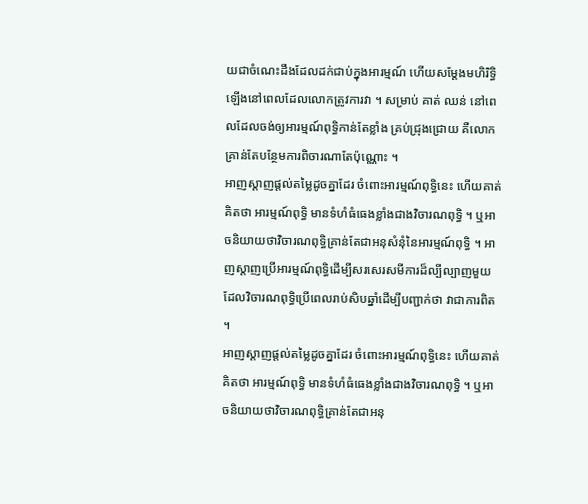យជាចំណេះដឹងដែលដក់ជាប់ក្នុងអារម្មណ៍ ហើយសម្ដែងមហិរិទ្ធិឡើងនៅពេលដែលលោកត្រូវការវា ។ សម្រាប់ គាត់ ឈន់ នៅពេលដែលចង់ឲ្យអារម្មណ៍ពុទ្ធិកាន់តែខ្លាំង គ្រប់ជ្រុងជ្រោយ គឺលោកគ្រាន់តែបន្ថែមការពិចារណាតែប៉ុណ្ណោះ ។
អាញស្តាញផ្តល់តម្លៃដូចគ្នាដែរ ចំពោះអារម្មណ៍ពុទ្ធិនេះ ហើយគាត់គិតថា អារម្មណ៍ពុទ្ធិ មានទំហំធំធេងខ្លាំងជាងវិចារណពុទ្ធិ ។ ឬអាចនិយាយថាវិចារណពុទ្ធិគ្រាន់តែជាអនុសំនុំនៃអារម្មណ៍ពុទ្ធិ ។ អាញស្តាញប្រើអារម្មណ៍ពុទ្ធិដើម្បីសរសេរសមីការដ៏ល្បីល្បាញមួយ ដែលវិចារណពុទ្ធិប្រើពេលរាប់សិបឆ្នាំដើម្បីបញ្ជាក់ថា វាជាការពិត ។
អាញស្តាញផ្តល់តម្លៃដូចគ្នាដែរ ចំពោះអារម្មណ៍ពុទ្ធិនេះ ហើយគាត់គិតថា អារម្មណ៍ពុទ្ធិ មានទំហំធំធេងខ្លាំងជាងវិចារណពុទ្ធិ ។ ឬអាចនិយាយថាវិចារណពុទ្ធិគ្រាន់តែជាអនុ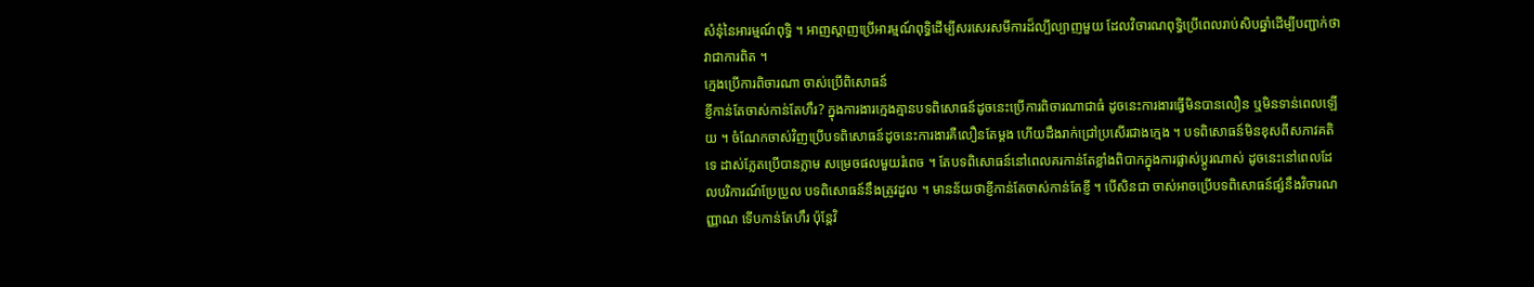សំនុំនៃអារម្មណ៍ពុទ្ធិ ។ អាញស្តាញប្រើអារម្មណ៍ពុទ្ធិដើម្បីសរសេរសមីការដ៏ល្បីល្បាញមួយ ដែលវិចារណពុទ្ធិប្រើពេលរាប់សិបឆ្នាំដើម្បីបញ្ជាក់ថា វាជាការពិត ។
ក្មេងប្រើការពិចារណា ចាស់ប្រើពិសោធន៍
ខ្ញីកាន់តែចាស់កាន់តែហឹរ? ក្នុងការងារក្មេងគ្មានបទពិសោធន៍ដូចនេះប្រើការពិចារណាជាធំ ដូចនេះការងារធ្វើមិនបានលឿន ឬមិនទាន់ពេលឡើយ ។ ចំណែកចាស់វិញប្រើបទពិសោធន៍ដូចនេះការងារគឺលឿនតែម្ដង ហើយដឹងរាក់ជ្រៅប្រសើរជាងក្មេង ។ បទពិសោធន៍មិនខុសពីសភាវគតិទេ ដាស់ភ្លែតប្រើបានភ្លាម សម្រេចផលមួយរំពេច ។ តែបទពិសោធន៍នៅពេលគរកាន់តែខ្លាំងពិបាកក្នុងការផ្លាស់ប្ដូរណាស់ ដូចនេះនៅពេលដែលបរិការណ៍ប្រែប្រួល បទពិសោធន៍នឹងត្រូវដួល ។ មានន័យថាខ្ញីកាន់តែចាស់កាន់តែខ្ញី ។ បើសិនជា ចាស់អាចប្រើបទពិសោធន៍ផ្សំនឹងវិចារណញ្ញាណ ទើបកាន់តែហឹរ ប៉ុន្តែវិ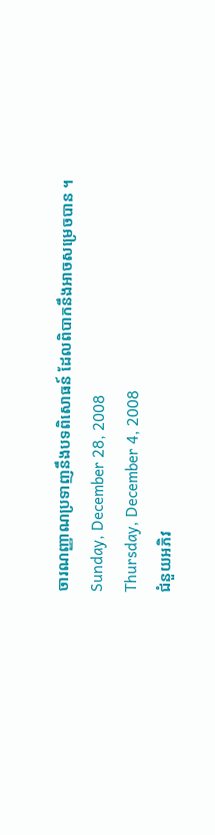ចារណញ្ញាណប្រទាញនឹងបទពិសោធន៍ ដែលពិបាកនឹងអាចសម្រេចបាន ។
Sunday, December 28, 2008
Thursday, December 4, 2008
ជំនួយអភិវ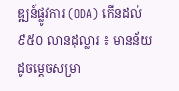ឌ្ឍន៍ផ្លូវការ (ODA) កើនដល់ ៩៥០ លានដុល្លារ ៖ មានន័យដូចម្ដេចសម្រា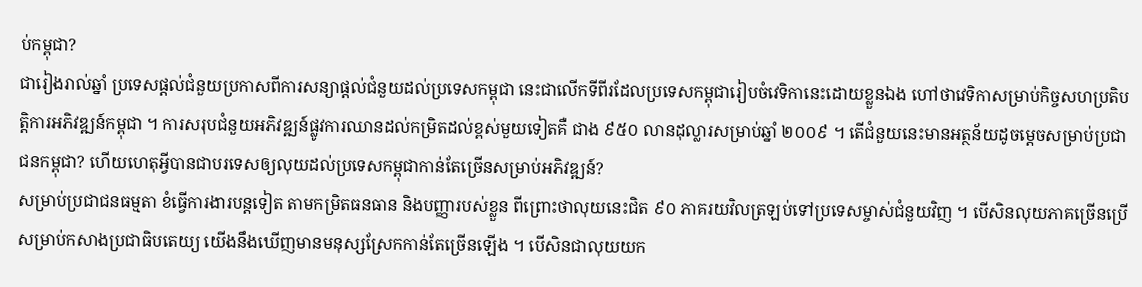ប់កម្ពុជា?
ជារៀងរាល់ឆ្នាំ ប្រទេសផ្ដល់ជំនួយប្រកាសពីការសន្យាផ្ដល់ជំនួយដល់ប្រទេសកម្ពុជា នេះជាលើកទីពីរដែលប្រទេសកម្ពុជារៀបចំវេទិកានេះដោយខ្លួនឯង ហៅថាវេទិកាសម្រាប់កិច្ចសហប្រតិបត្តិការអភិវឌ្ឍន៍កម្ពុជា ។ ការសរុបជំនួយអភិវឌ្ឍន៍ផ្លូវការឈានដល់កម្រិតដល់ខ្ពស់មួយទៀតគឺ ជាង ៩៥០ លានដុល្លារសម្រាប់ឆ្នាំ ២០០៩ ។ តើជំនួយនេះមានអត្ថន័យដូចម្ដេចសម្រាប់ប្រជាជនកម្ពុជា? ហើយហេតុអ្វីបានជាបរទេសឲ្យលុយដល់ប្រទេសកម្ពុជាកាន់តែច្រើនសម្រាប់អភិវឌ្ឍន៍?
សម្រាប់ប្រជាជនធម្មតា ខំធ្វើការងារបន្តទៀត តាមកម្រិតធនធាន និងបញ្ញារបស់ខ្លួន ពីព្រោះថាលុយនេះជិត ៩០ ភាគរយវិលត្រឡប់ទៅប្រទេសម្ចាស់ជំនួយវិញ ។ បើសិនលុយភាគច្រើនប្រើសម្រាប់កសាងប្រជាធិបតេយ្យ យើងនឹងឃើញមានមនុស្សស្រែកកាន់តែច្រើនឡើង ។ បើសិនជាលុយយក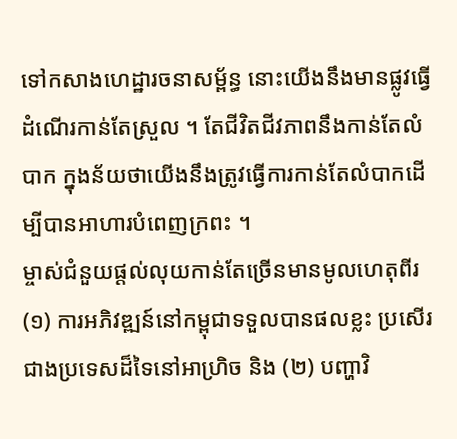ទៅកសាងហេដ្ឋារចនាសម្ព័ន្ធ នោះយើងនឹងមានផ្លូវធ្វើដំណើរកាន់តែស្រួល ។ តែជីវិតជីវភាពនឹងកាន់តែលំបាក ក្នុងន័យថាយើងនឹងត្រូវធ្វើការកាន់តែលំបាកដើម្បីបានអាហារបំពេញក្រពះ ។
ម្ចាស់ជំនួយផ្តល់លុយកាន់តែច្រើនមានមូលហេតុពីរ (១) ការអភិវឌ្ឍន៍នៅកម្ពុជាទទួលបានផលខ្លះ ប្រសើរជាងប្រទេសដ៏ទៃនៅអាហ្រិច និង (២) បញ្ហាវិ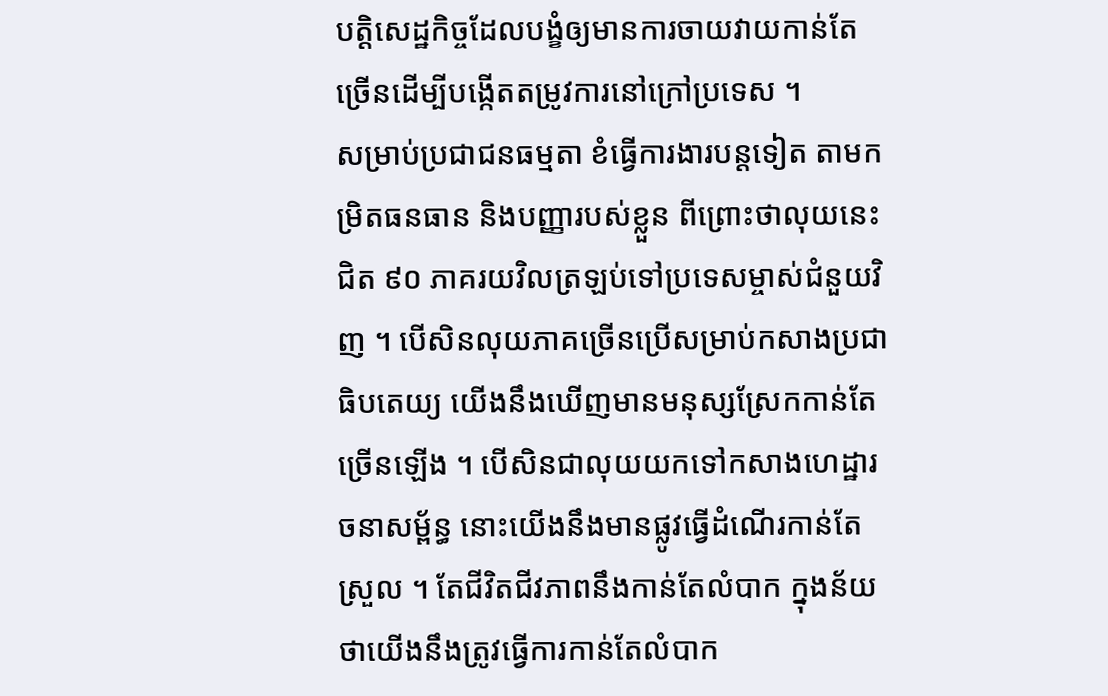បត្តិសេដ្ឋកិច្ចដែលបង្ខំឲ្យមានការចាយវាយកាន់តែច្រើនដើម្បីបង្កើតតម្រូវការនៅក្រៅប្រទេស ។
សម្រាប់ប្រជាជនធម្មតា ខំធ្វើការងារបន្តទៀត តាមកម្រិតធនធាន និងបញ្ញារបស់ខ្លួន ពីព្រោះថាលុយនេះជិត ៩០ ភាគរយវិលត្រឡប់ទៅប្រទេសម្ចាស់ជំនួយវិញ ។ បើសិនលុយភាគច្រើនប្រើសម្រាប់កសាងប្រជាធិបតេយ្យ យើងនឹងឃើញមានមនុស្សស្រែកកាន់តែច្រើនឡើង ។ បើសិនជាលុយយកទៅកសាងហេដ្ឋារចនាសម្ព័ន្ធ នោះយើងនឹងមានផ្លូវធ្វើដំណើរកាន់តែស្រួល ។ តែជីវិតជីវភាពនឹងកាន់តែលំបាក ក្នុងន័យថាយើងនឹងត្រូវធ្វើការកាន់តែលំបាក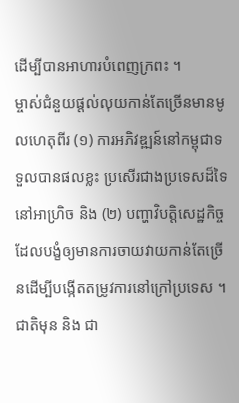ដើម្បីបានអាហារបំពេញក្រពះ ។
ម្ចាស់ជំនួយផ្តល់លុយកាន់តែច្រើនមានមូលហេតុពីរ (១) ការអភិវឌ្ឍន៍នៅកម្ពុជាទទួលបានផលខ្លះ ប្រសើរជាងប្រទេសដ៏ទៃនៅអាហ្រិច និង (២) បញ្ហាវិបត្តិសេដ្ឋកិច្ចដែលបង្ខំឲ្យមានការចាយវាយកាន់តែច្រើនដើម្បីបង្កើតតម្រូវការនៅក្រៅប្រទេស ។
ជាតិមុន និង ជា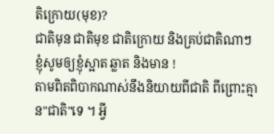តិក្រោយ(មុខ)?
ជាតិមុន ជាតិមុខ ជាតិក្រោយ និងគ្រប់ជាតិណាៗ ខ្ញុំសូមឲ្យខ្ញុំស្អាត ឆ្លាត និងមាន !
តាមពិតពិបាកណាស់នឹងនិយាយពីជាតិ ពីព្រោះគ្មាន"ជាតិ"ទេ ។ អ្វី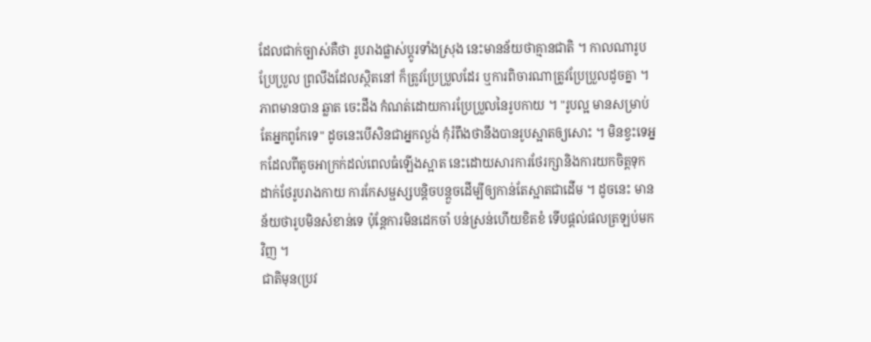ដែលជាក់ច្បាស់គឺថា រូបរាងផ្លាស់ប្ដូរទាំងស្រុង នេះមានន័យថាគ្មានជាតិ ។ កាលណារូបប្រែប្រួល ព្រលឹងដែលស្ថិតនៅ ក៏ត្រូវប្រែប្រួលដែរ ឬការពិចារណាត្រូវប្រែប្រួលដូចគ្នា ។ ភាពមានបាន ឆ្លាត ចេះដឹង កំណត់ដោយការប្រែប្រួលនៃរូបកាយ ។ "រូបល្អ មានសម្រាប់តែអ្នកពូកែទេ" ដូចនេះបើសិនជាអ្នកល្ងង់ កុំរំពឹងថានឹងបានរូបស្អាតឲ្យសោះ ។ មិនខ្វះទេអ្នកដែលពីតូចអាក្រក់ដល់ពេលធំឡើងស្អាត នេះដោយសារការថែរក្សានិងការយកចិត្តទុកដាក់ថែរូបរាងកាយ ការកែសម្ផស្សបន្តិចបន្តួចដើម្បីឲ្យកាន់តែស្អាតជាដើម ។ ដូចនេះ មានន័យថារូបមិនសំខាន់ទេ ប៉ុន្តែការមិនដេកចាំ បន់ស្រន់ហើយខិតខំ ទើបផ្ដល់ផលត្រឡប់មកវិញ ។
ជាតិមុន(ប្រវ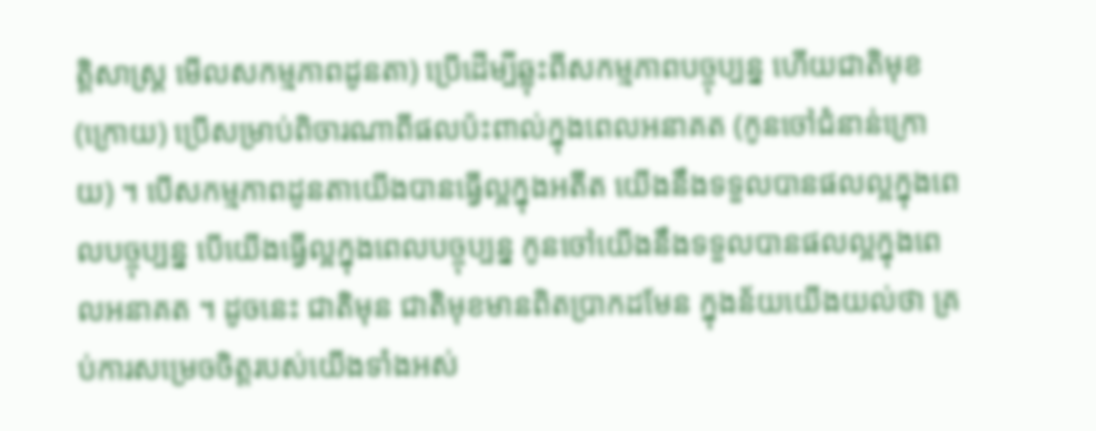ត្តិសាស្ត្រ មើលសកម្មភាពដូនតា) ប្រើដើម្បីឆ្លុះពីសកម្មភាពបច្ចុប្បន្ន ហើយជាតិមុខ(ក្រោយ) ប្រើសម្រាប់ពិចារណាពីផលប៉ះពាល់ក្នុងពេលអនាគត (កូនចៅជំនាន់ក្រោយ) ។ បើសកម្មភាពដូនតាយើងបានធ្វើល្អក្នុងអតីត យើងនឹងទទួលបានផលល្អក្នុងពេលបច្ចុប្បន្ន បើយើងធ្វើល្អក្នុងពេលបច្ចុប្បន្ន កូនចៅយើងនឹងទទួលបានផលល្អក្នុងពេលអនាគត ។ ដូចនេះ ជាតិមុន ជាតិមុខមានពិតប្រាកដមែន ក្នុងន័យយើងយល់ថា គ្រប់ការសម្រេចចិត្តរបស់យើងទាំងអស់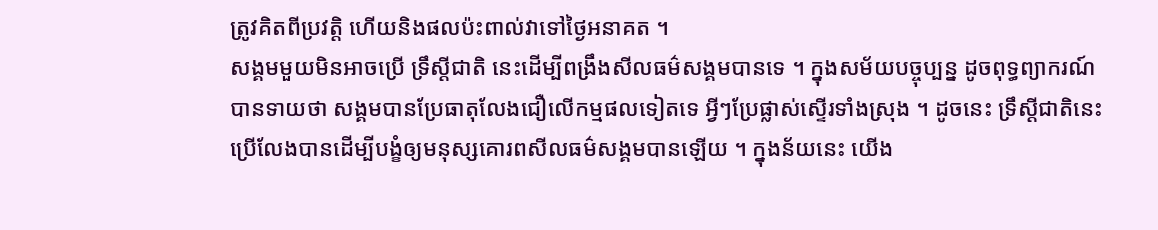ត្រូវគិតពីប្រវត្តិ ហើយនិងផលប៉ះពាល់វាទៅថ្ងៃអនាគត ។
សង្គមមួយមិនអាចប្រើ ទ្រឹស្ដីជាតិ នេះដើម្បីពង្រឹងសីលធម៌សង្គមបានទេ ។ ក្នុងសម័យបច្ចុប្បន្ន ដូចពុទ្ធព្យាករណ៍បានទាយថា សង្គមបានប្រែធាតុលែងជឿលើកម្មផលទៀតទេ អ្វីៗប្រែផ្លាស់ស្ទើរទាំងស្រុង ។ ដូចនេះ ទ្រឹស្ដីជាតិនេះ ប្រើលែងបានដើម្បីបង្ខំឲ្យមនុស្សគោរពសីលធម៌សង្គមបានឡើយ ។ ក្នុងន័យនេះ យើង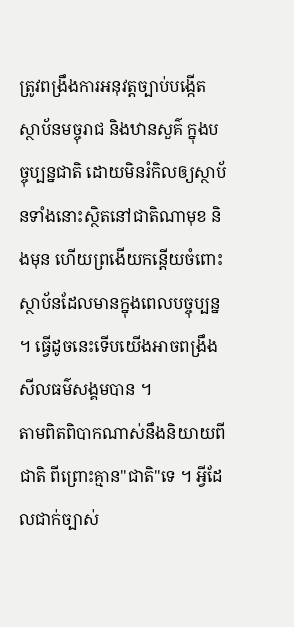ត្រូវពង្រឹងការអនុវត្តច្បាប់បង្កើតស្ថាប័នមច្ចុរាជ និងឋានសួគ៌ ក្នុងបច្ចុប្បន្នជាតិ ដោយមិនរំកិលឲ្យស្ថាប័នទាំងនោះស្ថិតនៅជាតិណាមុខ និងមុន ហើយព្រងើយកន្តើយចំពោះស្ថាប័នដែលមានក្នុងពេលបច្ចុប្បន្ន ។ ធ្វើដូចនេះទើបយើងអាចពង្រឹងសីលធម៌សង្គមបាន ។
តាមពិតពិបាកណាស់នឹងនិយាយពីជាតិ ពីព្រោះគ្មាន"ជាតិ"ទេ ។ អ្វីដែលជាក់ច្បាស់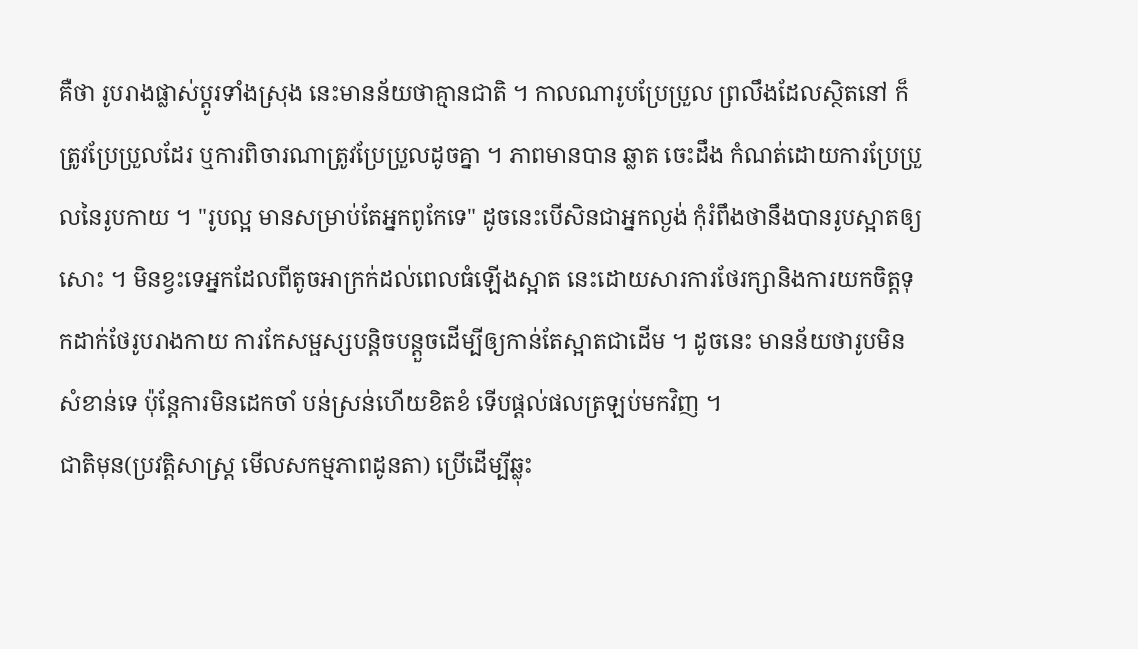គឺថា រូបរាងផ្លាស់ប្ដូរទាំងស្រុង នេះមានន័យថាគ្មានជាតិ ។ កាលណារូបប្រែប្រួល ព្រលឹងដែលស្ថិតនៅ ក៏ត្រូវប្រែប្រួលដែរ ឬការពិចារណាត្រូវប្រែប្រួលដូចគ្នា ។ ភាពមានបាន ឆ្លាត ចេះដឹង កំណត់ដោយការប្រែប្រួលនៃរូបកាយ ។ "រូបល្អ មានសម្រាប់តែអ្នកពូកែទេ" ដូចនេះបើសិនជាអ្នកល្ងង់ កុំរំពឹងថានឹងបានរូបស្អាតឲ្យសោះ ។ មិនខ្វះទេអ្នកដែលពីតូចអាក្រក់ដល់ពេលធំឡើងស្អាត នេះដោយសារការថែរក្សានិងការយកចិត្តទុកដាក់ថែរូបរាងកាយ ការកែសម្ផស្សបន្តិចបន្តួចដើម្បីឲ្យកាន់តែស្អាតជាដើម ។ ដូចនេះ មានន័យថារូបមិនសំខាន់ទេ ប៉ុន្តែការមិនដេកចាំ បន់ស្រន់ហើយខិតខំ ទើបផ្ដល់ផលត្រឡប់មកវិញ ។
ជាតិមុន(ប្រវត្តិសាស្ត្រ មើលសកម្មភាពដូនតា) ប្រើដើម្បីឆ្លុះ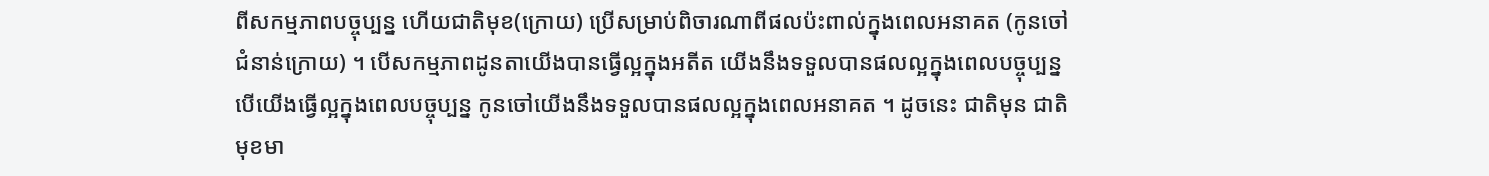ពីសកម្មភាពបច្ចុប្បន្ន ហើយជាតិមុខ(ក្រោយ) ប្រើសម្រាប់ពិចារណាពីផលប៉ះពាល់ក្នុងពេលអនាគត (កូនចៅជំនាន់ក្រោយ) ។ បើសកម្មភាពដូនតាយើងបានធ្វើល្អក្នុងអតីត យើងនឹងទទួលបានផលល្អក្នុងពេលបច្ចុប្បន្ន បើយើងធ្វើល្អក្នុងពេលបច្ចុប្បន្ន កូនចៅយើងនឹងទទួលបានផលល្អក្នុងពេលអនាគត ។ ដូចនេះ ជាតិមុន ជាតិមុខមា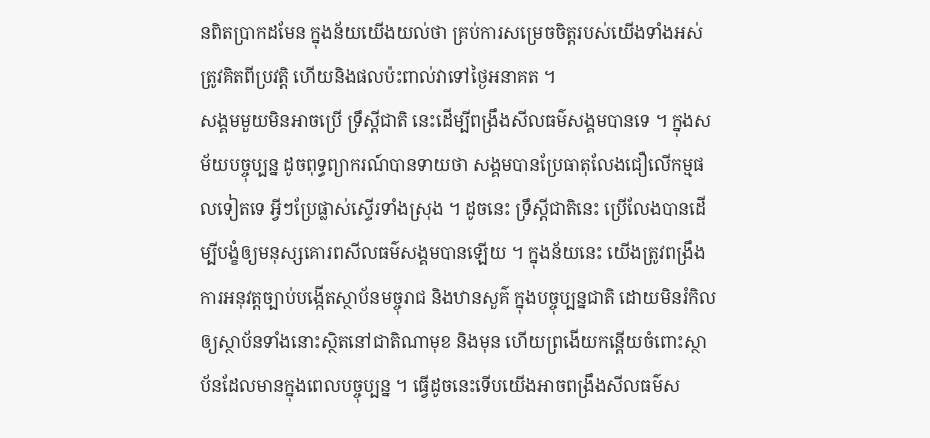នពិតប្រាកដមែន ក្នុងន័យយើងយល់ថា គ្រប់ការសម្រេចចិត្តរបស់យើងទាំងអស់ត្រូវគិតពីប្រវត្តិ ហើយនិងផលប៉ះពាល់វាទៅថ្ងៃអនាគត ។
សង្គមមួយមិនអាចប្រើ ទ្រឹស្ដីជាតិ នេះដើម្បីពង្រឹងសីលធម៌សង្គមបានទេ ។ ក្នុងសម័យបច្ចុប្បន្ន ដូចពុទ្ធព្យាករណ៍បានទាយថា សង្គមបានប្រែធាតុលែងជឿលើកម្មផលទៀតទេ អ្វីៗប្រែផ្លាស់ស្ទើរទាំងស្រុង ។ ដូចនេះ ទ្រឹស្ដីជាតិនេះ ប្រើលែងបានដើម្បីបង្ខំឲ្យមនុស្សគោរពសីលធម៌សង្គមបានឡើយ ។ ក្នុងន័យនេះ យើងត្រូវពង្រឹងការអនុវត្តច្បាប់បង្កើតស្ថាប័នមច្ចុរាជ និងឋានសួគ៌ ក្នុងបច្ចុប្បន្នជាតិ ដោយមិនរំកិលឲ្យស្ថាប័នទាំងនោះស្ថិតនៅជាតិណាមុខ និងមុន ហើយព្រងើយកន្តើយចំពោះស្ថាប័នដែលមានក្នុងពេលបច្ចុប្បន្ន ។ ធ្វើដូចនេះទើបយើងអាចពង្រឹងសីលធម៌ស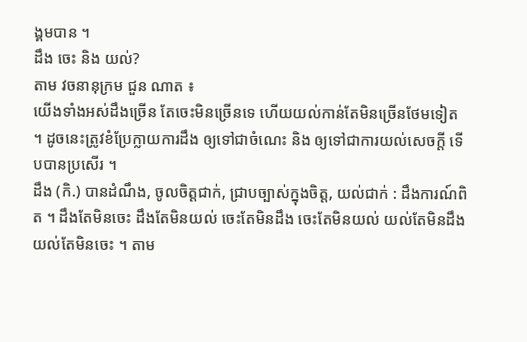ង្គមបាន ។
ដឹង ចេះ និង យល់?
តាម វចនានុក្រម ជួន ណាត ៖
យើងទាំងអស់ដឹងច្រើន តែចេះមិនច្រើនទេ ហើយយល់កាន់តែមិនច្រើនថែមទៀត ។ ដូចនេះត្រូវខំប្រែក្លាយការដឹង ឲ្យទៅជាចំណេះ និង ឲ្យទៅជាការយល់សេចក្ដី ទើបបានប្រសើរ ។
ដឹង (កិ.) បានដំណឹង, ចូលចិត្តជាក់, ជ្រាបច្បាស់ក្នុងចិត្ត, យល់ជាក់ : ដឹងការណ៍ពិត ។ ដឹងតែមិនចេះ ដឹងតែមិនយល់ ចេះតែមិនដឹង ចេះតែមិនយល់ យល់តែមិនដឹង យល់តែមិនចេះ ។ តាម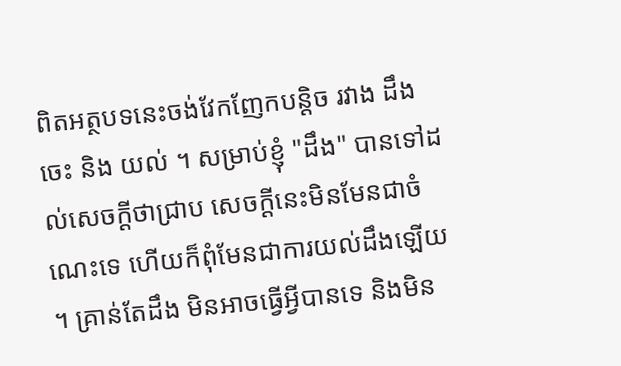ពិតអត្ថបទនេះចង់វែកញែកបន្តិច រវាង ដឹង ចេះ និង យល់ ។ សម្រាប់ខ្ញុំ "ដឹង" បានទៅដល់សេចក្ដីថាជ្រាប សេចក្ដីនេះមិនមែនជាចំណេះទេ ហើយក៏ពុំមែនជាការយល់ដឹងឡើយ ។ គ្រាន់តែដឹង មិនអាចធ្វើអ្វីបានទេ និងមិន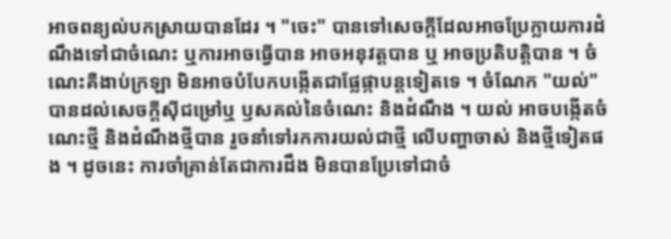អាចពន្យល់បកស្រាយបានដែរ ។ "ចេះ" បានទៅសេចក្ដីដែលអាចប្រែក្លាយការដំណឹងទៅជាចំណេះ ឬការអាចធ្វើបាន អាចអនុវត្តបាន ឬ អាចប្រតិបត្តិបាន ។ ចំណេះគឺងាប់ក្រឡា មិនអាចបំបែកបង្កើតជាផ្លែផ្កាបន្តទៀតទេ ។ ចំណែក "យល់" បានដល់សេចក្ដីស៊ីជម្រៅឬ ឫសគល់នៃចំណេះ និងដំណឹង ។ យល់ អាចបង្កើតចំណេះថ្មី និងដំណឹងថ្មីបាន រួចនាំទៅរកការយល់ជាថ្មី លើបញ្ហាចាស់ និងថ្មីទៀតផង ។ ដូចនេះ ការចាំគ្រាន់តែជាការដឹង មិនបានប្រែទៅជាចំ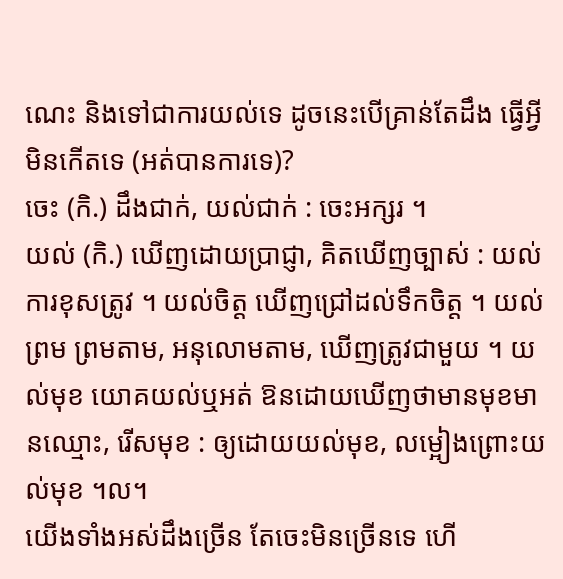ណេះ និងទៅជាការយល់ទេ ដូចនេះបើគ្រាន់តែដឹង ធ្វើអ្វីមិនកើតទេ (អត់បានការទេ)?
ចេះ (កិ.) ដឹងជាក់, យល់ជាក់ : ចេះអក្សរ ។
យល់ (កិ.) ឃើញដោយប្រាជ្ញា, គិតឃើញច្បាស់ : យល់ការខុសត្រូវ ។ យល់ចិត្ត ឃើញជ្រៅដល់ទឹកចិត្ត ។ យល់ព្រម ព្រមតាម, អនុលោមតាម, ឃើញត្រូវជាមួយ ។ យល់មុខ យោគយល់ឬអត់ ឱនដោយឃើញថាមានមុខមានឈ្មោះ, រើសមុខ : ឲ្យដោយយល់មុខ, លម្អៀងព្រោះយល់មុខ ។ល។
យើងទាំងអស់ដឹងច្រើន តែចេះមិនច្រើនទេ ហើ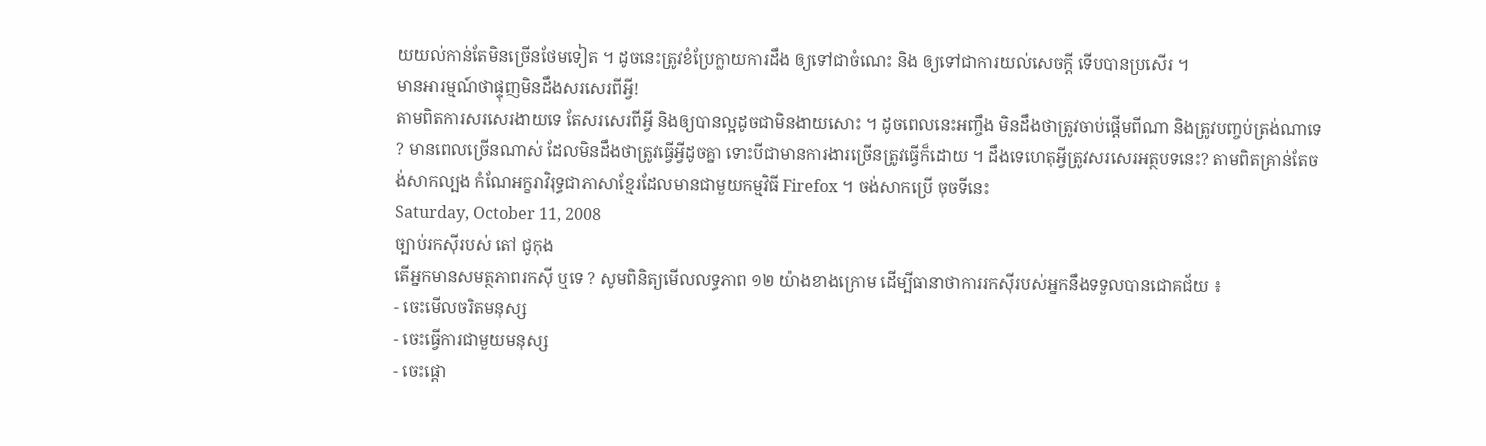យយល់កាន់តែមិនច្រើនថែមទៀត ។ ដូចនេះត្រូវខំប្រែក្លាយការដឹង ឲ្យទៅជាចំណេះ និង ឲ្យទៅជាការយល់សេចក្ដី ទើបបានប្រសើរ ។
មានអារម្មណ៍ថាផ្ទុញមិនដឹងសរសេរពីអ្វី!
តាមពិតការសរសេរងាយទេ តែសរសេរពីអ្វី និងឲ្យបានល្អដូចជាមិនងាយសោះ ។ ដូចពេលនេះអញ្ចឹង មិនដឹងថាត្រូវចាប់ផ្ដើមពីណា និងត្រូវបញ្ចប់ត្រង់ណាទេ ? មានពេលច្រើនណាស់ ដែលមិនដឹងថាត្រូវធ្វើអ្វីដូចគ្នា ទោះបីជាមានការងារច្រើនត្រូវធ្វើក៏ដោយ ។ ដឹងទេហេតុអ្វីត្រូវសរសេរអត្ថបទនេះ? តាមពិតគ្រាន់តែចង់សាកល្បង កំណែអក្ខរាវិរុទ្ធជាភាសាខ្មែរដែលមានជាមួយកម្មវិធី Firefox ។ ចង់សាកប្រើ ចុចទីនេះ
Saturday, October 11, 2008
ច្បាប់រកស៊ីរបស់ តៅ ជូកុង
តើអ្នកមានសមត្ថភាពរកស៊ី ឬទេ ? សូមពិនិត្យមើលលទ្ធភាព ១២ យ៉ាងខាងក្រោម ដើម្បីធានាថាការរកស៊ីរបស់អ្នកនឹងទទួលបានជោគជ័យ ៖
- ចេះមើលចរិតមនុស្ស
- ចេះធ្វើការជាមួយមនុស្ស
- ចេះផ្តោ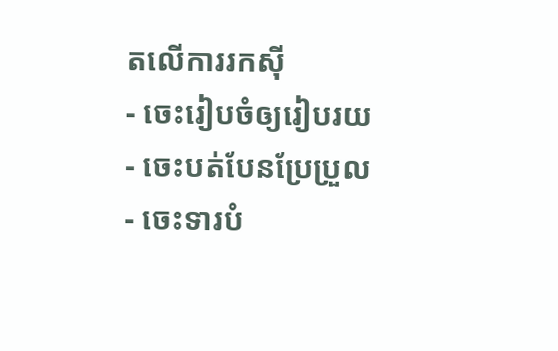តលើការរកស៊ី
- ចេះរៀបចំឲ្យរៀបរយ
- ចេះបត់បែនប្រែប្រួល
- ចេះទារបំ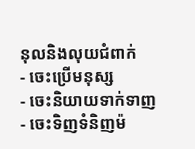នុលនិងលុយជំពាក់
- ចេះប្រើមនុស្ស
- ចេះនិយាយទាក់ទាញ
- ចេះទិញទំនិញម៉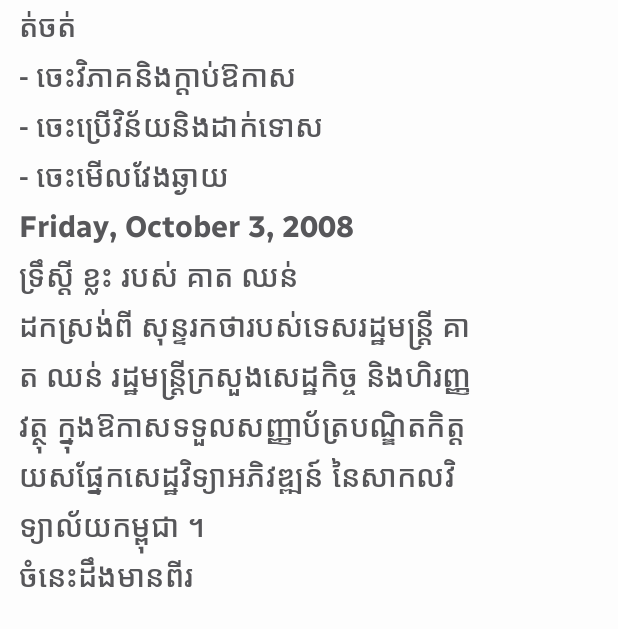ត់ចត់
- ចេះវិភាគនិងក្តាប់ឱកាស
- ចេះប្រើវិន័យនិងដាក់ទោស
- ចេះមើលវែងឆ្ងាយ
Friday, October 3, 2008
ទ្រឹស្តី ខ្លះ របស់ គាត ឈន់
ដកស្រង់ពី សុន្ទរកថារបស់ទេសរដ្ឋមន្រ្តី គាត ឈន់ រដ្ឋមន្រ្តីក្រសួងសេដ្ឋកិច្ច និងហិរញ្ញវត្ថុ ក្នុងឱកាសទទួលសញ្ញាប័ត្របណ្ឌិតកិត្តយសផ្នែកសេដ្ឋវិទ្យាអភិវឌ្ឍន៍ នៃសាកលវិទ្យាល័យកម្ពុជា ។
ចំនេះដឹងមានពីរ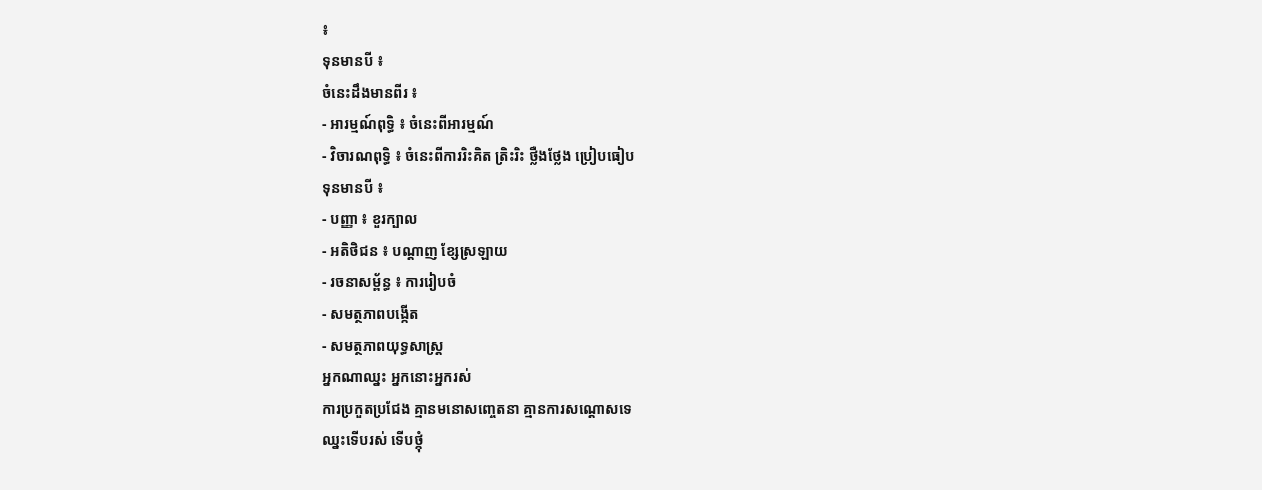៖
ទុនមានបី ៖
ចំនេះដឹងមានពីរ ៖
- អារម្មណ៍ពុទ្ធិ ៖ ចំនេះពីអារម្មណ៍
- វិចារណពុទ្ធិ ៖ ចំនេះពីការរិះគិត ត្រិះរិះ ថ្លឺងថ្លែង ប្រៀបធៀប
ទុនមានបី ៖
- បញ្ញា ៖ ខួរក្បាល
- អតិថិជន ៖ បណ្តាញ ខ្សែស្រឡាយ
- រចនាសម្ព័ន្ធ ៖ ការរៀបចំ
- សមត្ថភាពបង្កើត
- សមត្ថភាពយុទ្ធសាស្រ្ត
អ្នកណាឈ្នះ អ្នកនោះអ្នករស់
ការប្រកួតប្រជែង គ្មានមនោសញ្ចេតនា គ្មានការសណ្តោសទេ
ឈ្នះទើបរស់ ទើបថ្កុំ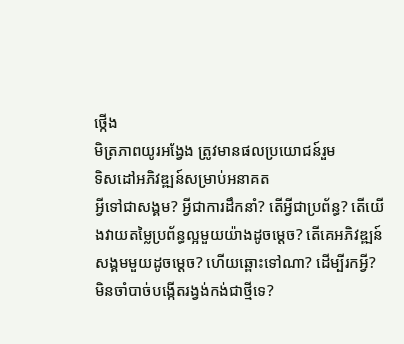ថ្កើង
មិត្រភាពយូរអង្វែង ត្រូវមានផលប្រយោជន៍រួម
ទិសដៅអភិវឌ្ឍន៍សម្រាប់អនាគត
អ្វីទៅជាសង្គម? អ្វីជាការដឹកនាំ? តើអ្វីជាប្រព័ន្ធ? តើយើងវាយតម្លៃប្រព័ន្ធល្អមួយយ៉ាងដូចម្តេច? តើគេអភិវឌ្ឍន៍សង្គមមួយដូចម្តេច? ហើយឆ្ពោះទៅណា? ដើម្បីរកអ្វី? មិនចាំបាច់បង្កើតរង្វង់កង់ជាថ្មីទេ?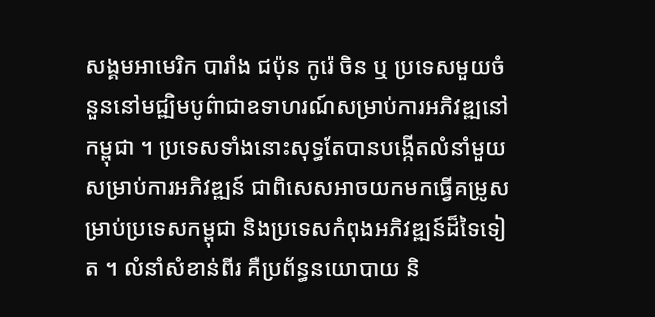សង្គមអាមេរិក បារាំង ជប៉ុន កូរ៉េ ចិន ឬ ប្រទេសមួយចំនួននៅមជ្ឍិមបូព៌ាជាឧទាហរណ៍សម្រាប់ការអភិវឌ្ឍនៅកម្ពុជា ។ ប្រទេសទាំងនោះសុទ្ធតែបានបង្កើតលំនាំមួយសម្រាប់ការអភិវឌ្ឍន៍ ជាពិសេសអាចយកមកធ្វើគម្រូសម្រាប់ប្រទេសកម្ពុជា និងប្រទេសកំពុងអភិវឌ្ឍន៍ដ៏ទៃទៀត ។ លំនាំសំខាន់ពីរ គឺប្រព័ន្ធនយោបាយ និ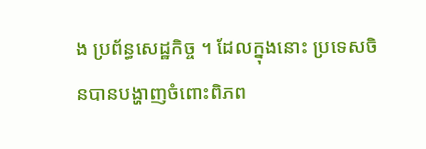ង ប្រព័ន្ធសេដ្ឋកិច្ច ។ ដែលក្នុងនោះ ប្រទេសចិនបានបង្ហាញចំពោះពិភព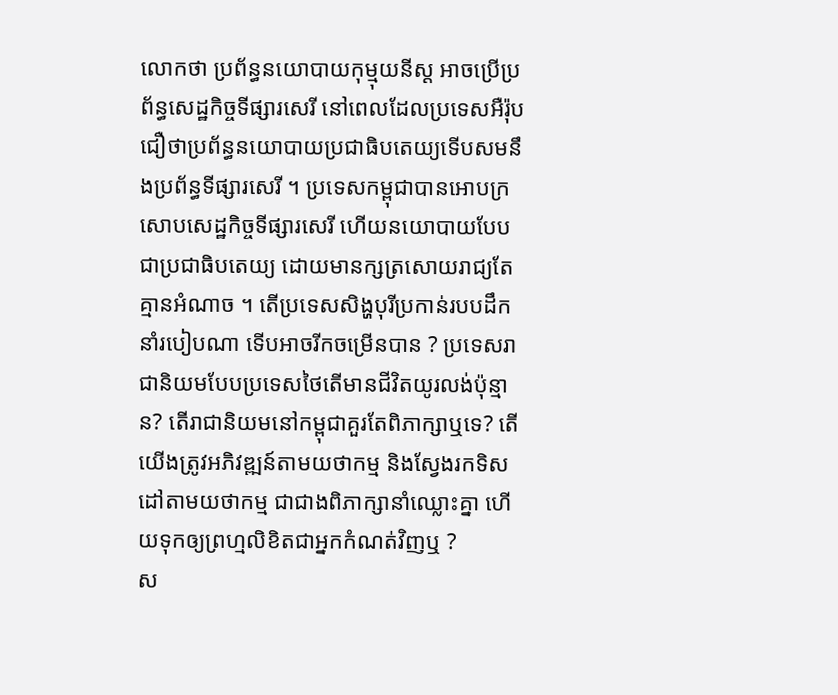លោកថា ប្រព័ន្ធនយោបាយកុម្មុយនីស្ត អាចប្រើប្រព័ន្ធសេដ្ឋកិច្ចទីផ្សារសេរី នៅពេលដែលប្រទេសអឺរ៉ុបជឿថាប្រព័ន្ធនយោបាយប្រជាធិបតេយ្យទើបសមនឹងប្រព័ន្ធទីផ្សារសេរី ។ ប្រទេសកម្ពុជាបានអោបក្រសោបសេដ្ឋកិច្ចទីផ្សារសេរី ហើយនយោបាយបែបជាប្រជាធិបតេយ្យ ដោយមានក្សត្រសោយរាជ្យតែគ្មានអំណាច ។ តើប្រទេសសិង្ហបុរីប្រកាន់របបដឹកនាំរបៀបណា ទើបអាចរីកចម្រើនបាន ? ប្រទេសរាជានិយមបែបប្រទេសថៃតើមានជីវិតយូរលង់ប៉ុន្មាន? តើរាជានិយមនៅកម្ពុជាគួរតែពិភាក្សាឬទេ? តើយើងត្រូវអភិវឌ្ឍន៍តាមយថាកម្ម និងស្វែងរកទិសដៅតាមយថាកម្ម ជាជាងពិភាក្សានាំឈ្លោះគ្នា ហើយទុកឲ្យព្រហ្មលិខិតជាអ្នកកំណត់វិញឬ ?
ស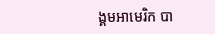ង្គមអាមេរិក បា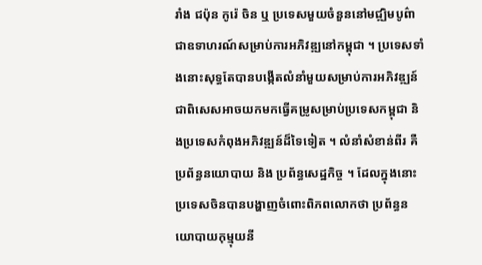រាំង ជប៉ុន កូរ៉េ ចិន ឬ ប្រទេសមួយចំនួននៅមជ្ឍិមបូព៌ាជាឧទាហរណ៍សម្រាប់ការអភិវឌ្ឍនៅកម្ពុជា ។ ប្រទេសទាំងនោះសុទ្ធតែបានបង្កើតលំនាំមួយសម្រាប់ការអភិវឌ្ឍន៍ ជាពិសេសអាចយកមកធ្វើគម្រូសម្រាប់ប្រទេសកម្ពុជា និងប្រទេសកំពុងអភិវឌ្ឍន៍ដ៏ទៃទៀត ។ លំនាំសំខាន់ពីរ គឺប្រព័ន្ធនយោបាយ និង ប្រព័ន្ធសេដ្ឋកិច្ច ។ ដែលក្នុងនោះ ប្រទេសចិនបានបង្ហាញចំពោះពិភពលោកថា ប្រព័ន្ធនយោបាយកុម្មុយនី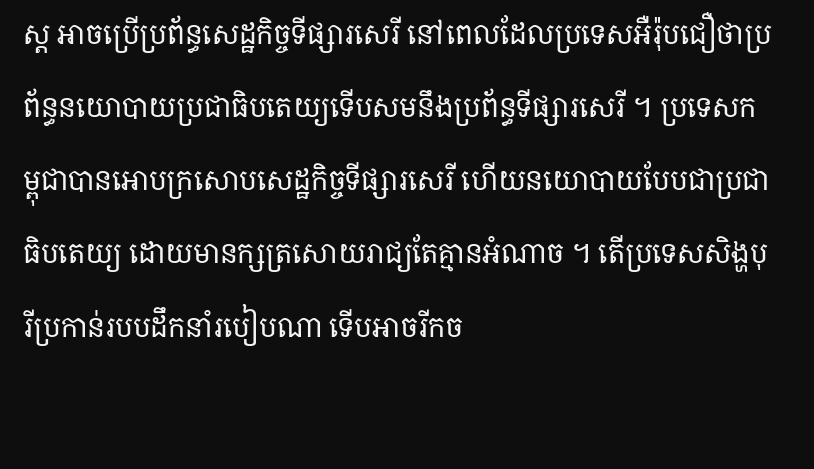ស្ត អាចប្រើប្រព័ន្ធសេដ្ឋកិច្ចទីផ្សារសេរី នៅពេលដែលប្រទេសអឺរ៉ុបជឿថាប្រព័ន្ធនយោបាយប្រជាធិបតេយ្យទើបសមនឹងប្រព័ន្ធទីផ្សារសេរី ។ ប្រទេសកម្ពុជាបានអោបក្រសោបសេដ្ឋកិច្ចទីផ្សារសេរី ហើយនយោបាយបែបជាប្រជាធិបតេយ្យ ដោយមានក្សត្រសោយរាជ្យតែគ្មានអំណាច ។ តើប្រទេសសិង្ហបុរីប្រកាន់របបដឹកនាំរបៀបណា ទើបអាចរីកច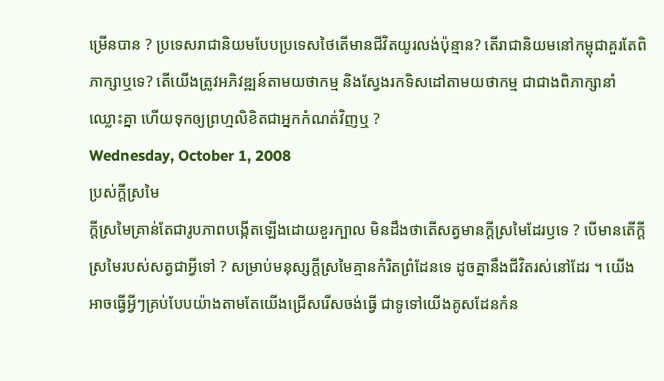ម្រើនបាន ? ប្រទេសរាជានិយមបែបប្រទេសថៃតើមានជីវិតយូរលង់ប៉ុន្មាន? តើរាជានិយមនៅកម្ពុជាគួរតែពិភាក្សាឬទេ? តើយើងត្រូវអភិវឌ្ឍន៍តាមយថាកម្ម និងស្វែងរកទិសដៅតាមយថាកម្ម ជាជាងពិភាក្សានាំឈ្លោះគ្នា ហើយទុកឲ្យព្រហ្មលិខិតជាអ្នកកំណត់វិញឬ ?
Wednesday, October 1, 2008
ប្រស់ក្តីស្រមៃ
ក្តីស្រមៃគ្រាន់តែជារូបភាពបង្កើតឡើងដោយខួរក្បាល មិនដឹងថាតើសត្វមានក្តីស្រមៃដែរឫទេ ? បើមានតើក្តីស្រមៃរបស់សត្វជាអ្វីទៅ ? សម្រាប់មនុស្សក្តីស្រមៃគ្មានកំរិតព្រំដែនទេ ដូចគ្នានឹងជីវិតរស់នៅដែរ ។ យើងអាចធ្វើអ្វីៗគ្រប់បែបយ៉ាងតាមតែយើងជ្រើសរើសចង់ធ្វើ ជាទូទៅយើងគូសដែនកំន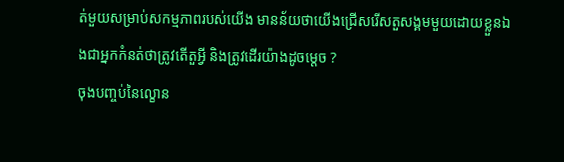ត់មួយសម្រាប់សកម្មភាពរបស់យើង មានន័យថាយើងជ្រើសរើសតួសង្គមមួយដោយខ្លួនឯងជាអ្នកកំនត់ថាត្រូវតើតួអ្វី និងត្រូវដើរយ៉ាងដូចម្តេច ?
ចុងបញ្ចប់នៃល្ខោន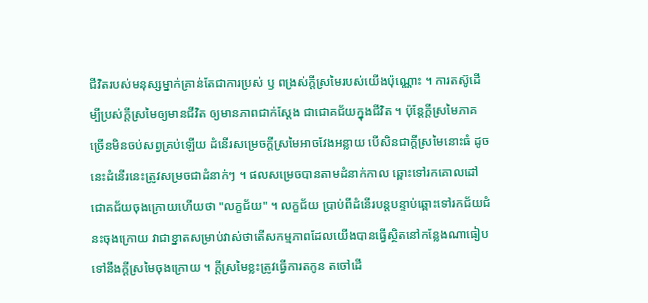ជីវិតរបស់មនុស្សម្នាក់គ្រាន់តែជាការប្រស់ ឫ ពង្រស់ក្តីស្រមៃរបស់យើងប៉ុណ្ណោះ ។ ការតស៊ូដើម្បីប្រស់ក្តីស្រមៃឲ្យមានជីវិត ឲ្យមានភាពជាក់ស្តែង ជាជោគជ័យក្នុងជីវិត ។ ប៉ុន្តែក្តីស្រមៃភាគច្រើនមិនចប់សព្វគ្រប់ឡើយ ដំនើរសម្រេចក្តីស្រមៃអាចវែងអន្លាយ បើសិនជាក្តីស្រមៃនោះធំ ដូចនេះដំនើរនេះត្រូវសម្រចជាដំនាក់ៗ ។ ផលសម្រេចបានតាមដំនាក់កាល ឆ្ពោះទៅរកគោលដៅជោគជ័យចុងក្រោយហើយថា "លក្ខជ័យ" ។ លក្ខជ័យ ប្រាប់ពីដំនើរបន្តបន្ទាប់ឆ្ពោះទៅរកជ័យជំនះចុងក្រោយ វាជាខ្នាតសម្រាប់វាស់ថាតើសកម្មភាពដែលយើងបានធ្វើស្ថិតនៅកន្លែងណាធៀបទៅនឹងក្តីស្រមៃចុងក្រោយ ។ ក្តីស្រមៃខ្លះត្រូវធ្វើការតកូន តចៅដើ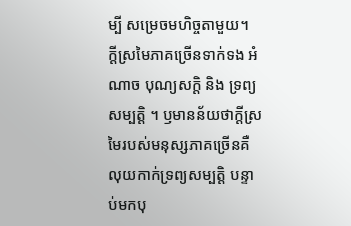ម្បី សម្រេចមហិច្ចតាមួយ។
ក្តីស្រមៃភាគច្រើនទាក់ទង អំណាច បុណ្យសក្តិ និង ទ្រព្យសម្បត្តិ ។ ឫមានន័យថាក្តីស្រមៃរបស់មនុស្សភាគច្រើនគឺលុយកាក់ទ្រព្យសម្បត្តិ បន្ទាប់មកបុ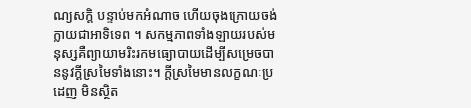ណ្យសក្តិ បន្ទាប់មកអំណាច ហើយចុងក្រោយចង់ក្លាយជាអាទិទេព ។ សកម្មភាពទាំងឡាយរបស់មនុស្សគឺព្យាយាមរិះរកមធ្យោបាយដើម្បីសម្រេចបាននូវក្តីស្រមៃទាំងនោះ។ ក្តីស្រមៃមានលក្ខណៈប្រដេញ មិនស្ថិត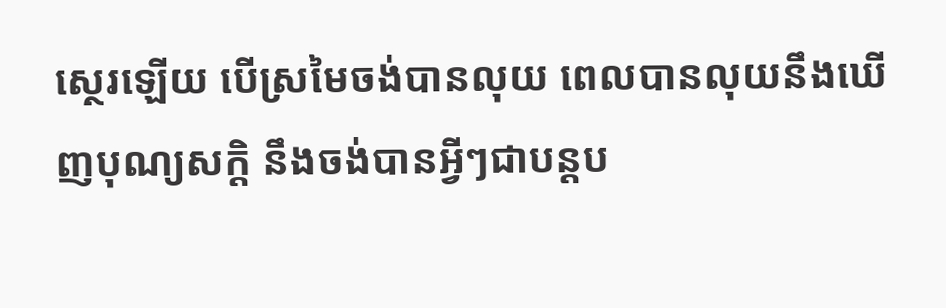ស្ថេរឡើយ បើស្រមៃចង់បានលុយ ពេលបានលុយនឹងឃើញបុណ្យសក្តិ នឹងចង់បានអ្វីៗជាបន្តប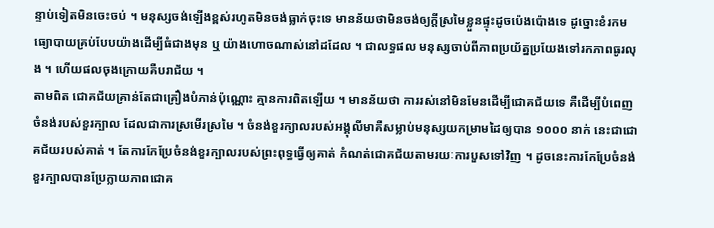ន្ទាប់ទៀតមិនចេះចប់ ។ មនុស្សចង់ឡើងខ្ពស់រហូតមិនចង់ធ្លាក់ចុះទេ មានន័យថាមិនចង់ឲ្យក្តីស្រមៃខ្លួនផ្ទុះដូចប៉េងប៉ោងទេ ដូច្នោះខំរកមធ្យោបាយគ្រប់បែបយ៉ាងដើម្បីធំជាងមុន ឬ យ៉ាងហោចណាស់នៅដដែល ។ ជាលទ្ធផល មនុស្សចាប់ពីភាពប្រយ័ត្នប្រយែងទៅរកភាពធូរលុង ។ ហើយផលចុងក្រោយគឺបរាជ័យ ។
តាមពិត ជោគជ័យគ្រាន់តែជាគ្រឿងបំភាន់ប៉ុណ្ណោះ គ្មានការពិតឡើយ ។ មានន័យថា ការរស់នៅមិនមែនដើម្បីជោគជ័យទេ គឺដើម្បីបំពេញចំនង់របស់ខួរក្បាល ដែលជាការស្រមើរស្រមៃ ។ ចំនង់ខួរក្យាលរបស់អង្គុលីមាគឺសម្លាប់មនុស្សយកម្រាមដៃឲ្យបាន ១០០០ នាក់ នេះជាជោគជ័យរបស់គាត់ ។ តែការកែប្រែចំនង់ខួរក្បាលរបស់ព្រះពុទ្ធធ្វើឲ្យគាត់ កំណត់ជោគជ័យតាមរយៈការបួសទៅវិញ ។ ដូចនេះការកែប្រែចំនង់ខួរក្បាលបានប្រែក្លាយភាពជោគ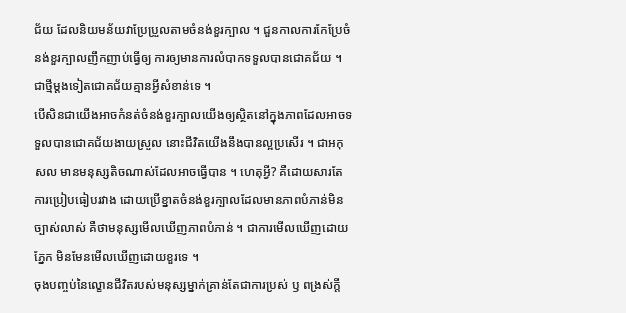ជ័យ ដែលនិយមន័យវាប្រែប្រួលតាមចំនង់ខួរក្បាល ។ ជួនកាលការកែប្រែចំនង់ខួរក្បាលញឹកញាប់ធ្វើឲ្យ ការឲ្យមានការលំបាកទទួលបានជោគជ័យ ។ ជាថ្មីម្តងទៀតជោគជ័យគ្មានអ្វីសំខាន់ទេ ។
បើសិនជាយើងអាចកំនត់ចំនង់ខួរក្បាលយើងឲ្យស្ថិតនៅក្នុងភាពដែលអាចទទួលបានជោគជ័យងាយស្រួល នោះជីវិតយើងនឹងបានល្អប្រសើរ ។ ជាអកុសល មានមនុស្សតិចណាស់ដែលអាចធ្វើបាន ។ ហេតុអ្វី? គឺដោយសារតែការប្រៀបធៀបរវាង ដោយប្រើខ្នាតចំនង់ខួរក្បាលដែលមានភាពបំភាន់មិនច្បាស់លាស់ គឺថាមនុស្សមើលឃើញភាពបំភាន់ ។ ជាការមើលឃើញដោយភ្នែក មិនមែនមើលឃើញដោយខួរទេ ។
ចុងបញ្ចប់នៃល្ខោនជីវិតរបស់មនុស្សម្នាក់គ្រាន់តែជាការប្រស់ ឫ ពង្រស់ក្តី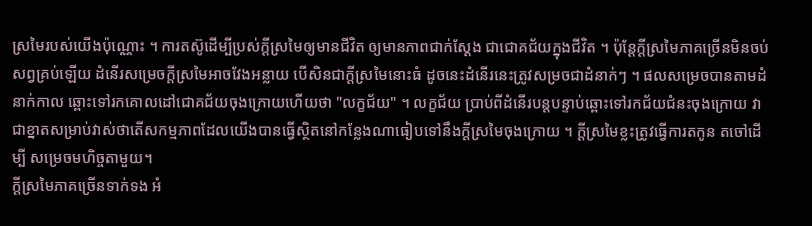ស្រមៃរបស់យើងប៉ុណ្ណោះ ។ ការតស៊ូដើម្បីប្រស់ក្តីស្រមៃឲ្យមានជីវិត ឲ្យមានភាពជាក់ស្តែង ជាជោគជ័យក្នុងជីវិត ។ ប៉ុន្តែក្តីស្រមៃភាគច្រើនមិនចប់សព្វគ្រប់ឡើយ ដំនើរសម្រេចក្តីស្រមៃអាចវែងអន្លាយ បើសិនជាក្តីស្រមៃនោះធំ ដូចនេះដំនើរនេះត្រូវសម្រចជាដំនាក់ៗ ។ ផលសម្រេចបានតាមដំនាក់កាល ឆ្ពោះទៅរកគោលដៅជោគជ័យចុងក្រោយហើយថា "លក្ខជ័យ" ។ លក្ខជ័យ ប្រាប់ពីដំនើរបន្តបន្ទាប់ឆ្ពោះទៅរកជ័យជំនះចុងក្រោយ វាជាខ្នាតសម្រាប់វាស់ថាតើសកម្មភាពដែលយើងបានធ្វើស្ថិតនៅកន្លែងណាធៀបទៅនឹងក្តីស្រមៃចុងក្រោយ ។ ក្តីស្រមៃខ្លះត្រូវធ្វើការតកូន តចៅដើម្បី សម្រេចមហិច្ចតាមួយ។
ក្តីស្រមៃភាគច្រើនទាក់ទង អំ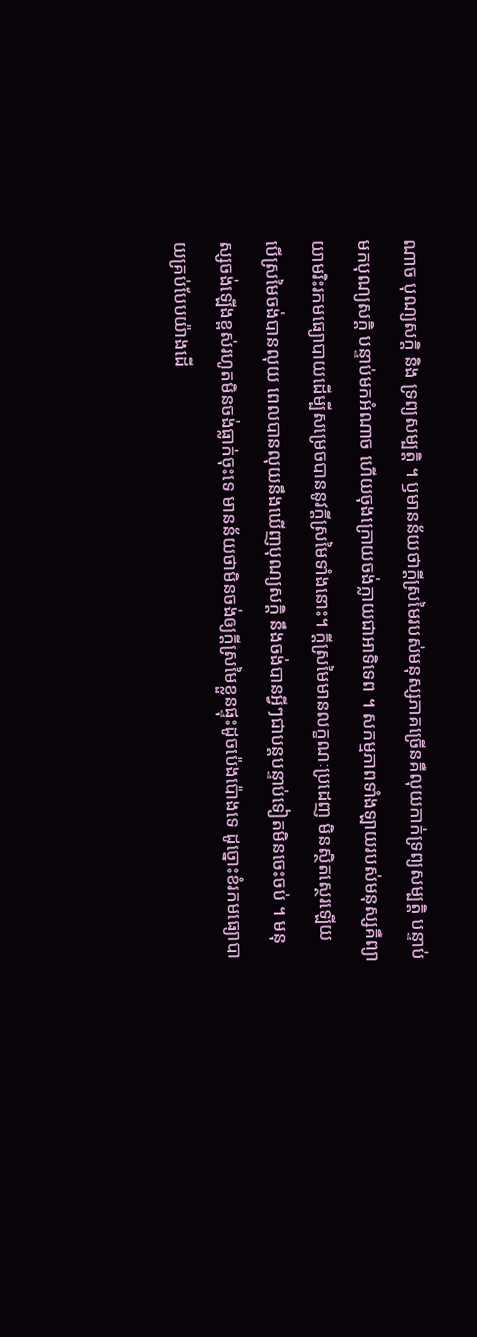ណាច បុណ្យសក្តិ និង ទ្រព្យសម្បត្តិ ។ ឫមានន័យថាក្តីស្រមៃរបស់មនុស្សភាគច្រើនគឺលុយកាក់ទ្រព្យសម្បត្តិ បន្ទាប់មកបុណ្យសក្តិ បន្ទាប់មកអំណាច ហើយចុងក្រោយចង់ក្លាយជាអាទិទេព ។ សកម្មភាពទាំងឡាយរបស់មនុស្សគឺព្យាយាមរិះរកមធ្យោបាយដើម្បីសម្រេចបាននូវក្តីស្រមៃទាំងនោះ។ ក្តីស្រមៃមានលក្ខណៈប្រដេញ មិនស្ថិតស្ថេរឡើយ បើស្រមៃចង់បានលុយ ពេលបានលុយនឹងឃើញបុណ្យសក្តិ នឹងចង់បានអ្វីៗជាបន្តបន្ទាប់ទៀតមិនចេះចប់ ។ មនុស្សចង់ឡើងខ្ពស់រហូតមិនចង់ធ្លាក់ចុះទេ មានន័យថាមិនចង់ឲ្យក្តីស្រមៃខ្លួនផ្ទុះដូចប៉េងប៉ោងទេ ដូច្នោះខំរកមធ្យោបាយគ្រប់បែបយ៉ាងដើ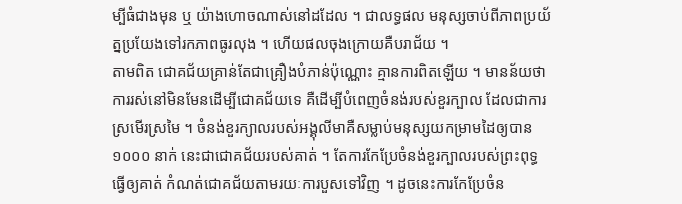ម្បីធំជាងមុន ឬ យ៉ាងហោចណាស់នៅដដែល ។ ជាលទ្ធផល មនុស្សចាប់ពីភាពប្រយ័ត្នប្រយែងទៅរកភាពធូរលុង ។ ហើយផលចុងក្រោយគឺបរាជ័យ ។
តាមពិត ជោគជ័យគ្រាន់តែជាគ្រឿងបំភាន់ប៉ុណ្ណោះ គ្មានការពិតឡើយ ។ មានន័យថា ការរស់នៅមិនមែនដើម្បីជោគជ័យទេ គឺដើម្បីបំពេញចំនង់របស់ខួរក្បាល ដែលជាការស្រមើរស្រមៃ ។ ចំនង់ខួរក្យាលរបស់អង្គុលីមាគឺសម្លាប់មនុស្សយកម្រាមដៃឲ្យបាន ១០០០ នាក់ នេះជាជោគជ័យរបស់គាត់ ។ តែការកែប្រែចំនង់ខួរក្បាលរបស់ព្រះពុទ្ធធ្វើឲ្យគាត់ កំណត់ជោគជ័យតាមរយៈការបួសទៅវិញ ។ ដូចនេះការកែប្រែចំន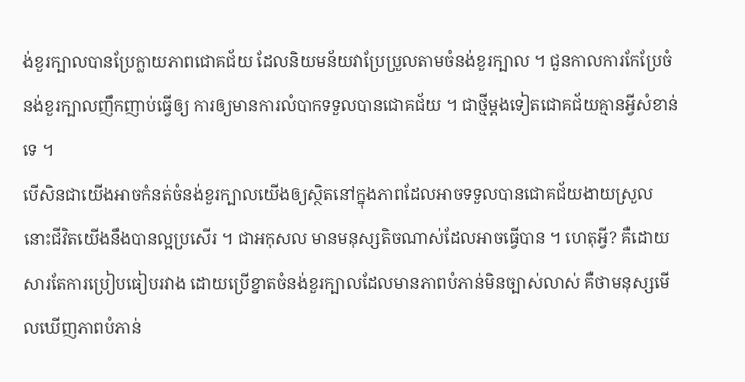ង់ខួរក្បាលបានប្រែក្លាយភាពជោគជ័យ ដែលនិយមន័យវាប្រែប្រួលតាមចំនង់ខួរក្បាល ។ ជួនកាលការកែប្រែចំនង់ខួរក្បាលញឹកញាប់ធ្វើឲ្យ ការឲ្យមានការលំបាកទទួលបានជោគជ័យ ។ ជាថ្មីម្តងទៀតជោគជ័យគ្មានអ្វីសំខាន់ទេ ។
បើសិនជាយើងអាចកំនត់ចំនង់ខួរក្បាលយើងឲ្យស្ថិតនៅក្នុងភាពដែលអាចទទួលបានជោគជ័យងាយស្រួល នោះជីវិតយើងនឹងបានល្អប្រសើរ ។ ជាអកុសល មានមនុស្សតិចណាស់ដែលអាចធ្វើបាន ។ ហេតុអ្វី? គឺដោយសារតែការប្រៀបធៀបរវាង ដោយប្រើខ្នាតចំនង់ខួរក្បាលដែលមានភាពបំភាន់មិនច្បាស់លាស់ គឺថាមនុស្សមើលឃើញភាពបំភាន់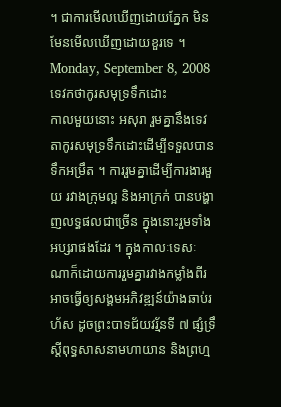។ ជាការមើលឃើញដោយភ្នែក មិនមែនមើលឃើញដោយខួរទេ ។
Monday, September 8, 2008
ទេវកថាកូរសមុទ្រទឹកដោះ
កាលមួយនោះ អសុរា រួមគ្នានឹងទេវតាកូរសមុទ្រទឹកដោះដើម្បីទទួលបានទឹកអម្រឹត ។ ការរួមគ្នាដើម្បីការងារមួយ រវាងក្រុមល្អ និងអាក្រក់ បានបង្ហាញលទ្ធផលជាច្រើន ក្នុងនោះរួមទាំងអប្សរាផងដែរ ។ ក្នុងកាលៈទេសៈណាក៏ដោយការរួមគ្នារវាងកម្លាំងពីរអាចធ្វើឲ្យសង្គមអភិវឌ្ឍន៍យ៉ាងឆាប់រហ័ស ដូចព្រះបាទជ័យវរ្ម័នទី ៧ ផ្សំទ្រឹស្ដីពុទ្ធសាសនាមហាយាន និងព្រហ្ម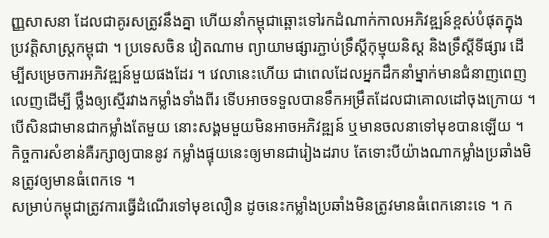ញ្ញសាសនា ដែលជាគូរសត្រូវនឹងគ្នា ហើយនាំកម្ពុជាឆ្ពោះទៅរកដំណាក់កាលអភិវឌ្ឍន៍ខ្ពស់បំផុតក្នុងប្រវត្តិសាស្ត្រកម្ពុជា ។ ប្រទេសចិន វៀតណាម ព្យាយាមផ្សារភ្ជាប់ទ្រឹស្ដីកុម្មុយនិស្ត និងទ្រឹស្ដីទីផ្សារ ដើម្បីសម្រេចការអភិវឌ្ឍន៍មួយផងដែរ ។ វេលានេះហើយ ជាពេលដែលអ្នកដឹកនាំម្នាក់មានជំនាញពេញលេញដើម្បី ថ្លឹងឲ្យស្មើរវាងកម្លាំងទាំងពីរ ទើបអាចទទួលបានទឹកអម្រឹតដែលជាគោលដៅចុងក្រោយ ។ បើសិនជាមានជាកម្លាំងតែមួយ នោះសង្គមមួយមិនអាចអភិវឌ្ឍន៍ ឬមានចលនាទៅមុខបានឡើយ ។ កិច្ចការសំខាន់គឺរក្សាឲ្យបាននូវ កម្លាំងផ្ទុយនេះឲ្យមានជារៀងដរាប តែទោះបីយ៉ាងណាកម្លាំងប្រឆាំងមិនត្រូវឲ្យមានធំពេកទេ ។
សម្រាប់កម្ពុជាត្រូវការធ្វើដំណើរទៅមុខលឿន ដូចនេះកម្លាំងប្រឆាំងមិនត្រូវមានធំពេកនោះទេ ។ ក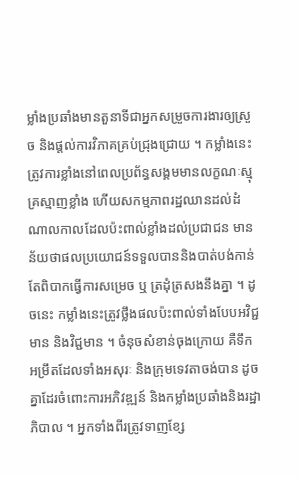ម្លាំងប្រឆាំងមានតួនាទីជាអ្នកសម្រួចការងារឲ្យស្រួច និងផ្តល់ការវិភាគគ្រប់ជ្រុងជ្រោយ ។ កម្លាំងនេះត្រូវការខ្លាំងនៅពេលប្រព័ន្ធសង្គមមានលក្ខណៈស្មុគ្រស្មាញខ្លាំង ហើយសកម្មភាពរដ្ឋឈានដល់ដំណាលកាលដែលប៉ះពាល់ខ្លាំងដល់ប្រជាជន មានន័យថាផលប្រយោជន៍ទទួលបាននិងបាត់បង់កាន់តែពិបាកធ្វើការសម្រេច ឬ ត្រដុំត្រសងនឹងគ្នា ។ ដូចនេះ កម្លាំងនេះត្រូវថ្លឹងផលប៉ះពាល់ទាំងបែបអវិជ្ជមាន និងវិជ្ជមាន ។ ចំនុចសំខាន់ចុងក្រោយ គឺទឹកអម្រឹតដែលទាំងអសុរៈ និងក្រុមទេវតាចង់បាន ដូចគ្នាដែរចំពោះការអភិវឌ្ឍន៍ និងកម្លាំងប្រឆាំងនិងរដ្ឋាភិបាល ។ អ្នកទាំងពីរត្រូវទាញខ្សែ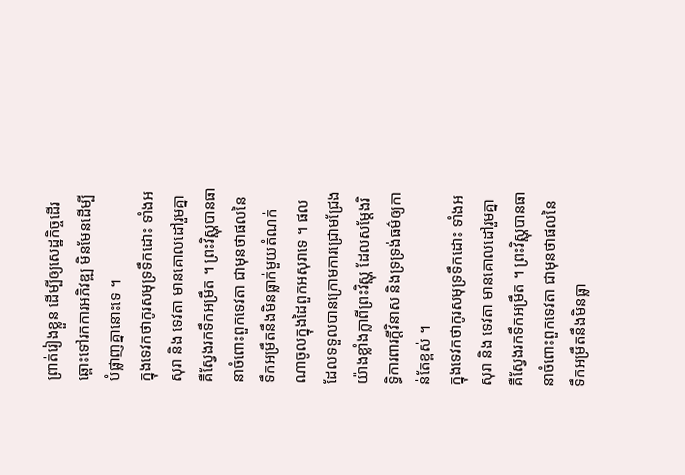ព្រាត់រៀងខ្លួន ដើម្បីឲ្យសេដ្ឋកិច្ចដើរឆ្ពោះទៅរកការអភិវឌ្ឍ មិនមែនដើម្បីបំផ្លាញគ្នានោះទេ ។
ក្នុងទេវកថាកូរសមុទ្រទឹកដោះ ទាំងអសុរា និង ទេវតា មានគោលដៅរួមគ្នាគឺស្វែងរកទឹកអម្រឹត ។ ព្រះវិស្ណុបានធានាចំពោះពួកទេវតា ជាមុនថាផលនៃទឹកអម្រឹតនឹងមិនធ្លាក់មួយតំណក់ណាចូលក្នុងដៃពួកអសុរាទេ ។ ផលដែលទទួលបានក្រោមការជ្រោមជ្រែងយ៉ាងខ្លាំងក្លាពីព្រះវិស្ណុ ដែលសម្ដែងរិទ្ធិការពារក្ដីវិនាស និងទ្រទ្រង់ធម៌ឲ្យកាន់តែខ្ពស់ ។
ក្នុងទេវកថាកូរសមុទ្រទឹកដោះ ទាំងអសុរា និង ទេវតា មានគោលដៅរួមគ្នាគឺស្វែងរកទឹកអម្រឹត ។ ព្រះវិស្ណុបានធានាចំពោះពួកទេវតា ជាមុនថាផលនៃទឹកអម្រឹតនឹងមិនធ្លា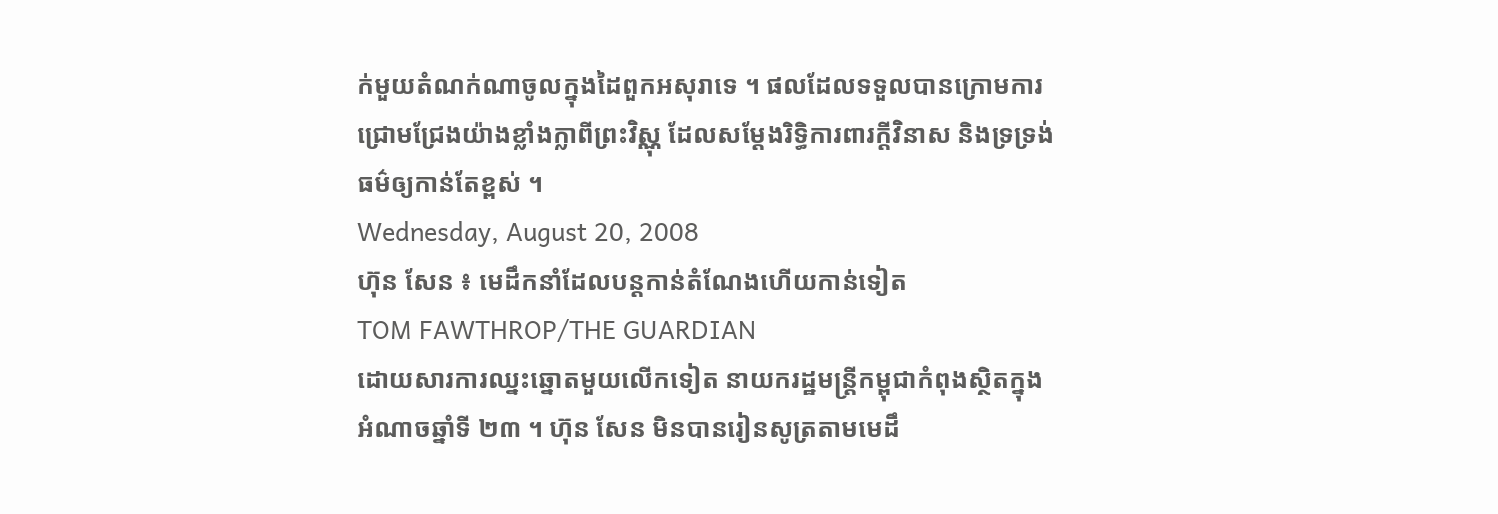ក់មួយតំណក់ណាចូលក្នុងដៃពួកអសុរាទេ ។ ផលដែលទទួលបានក្រោមការជ្រោមជ្រែងយ៉ាងខ្លាំងក្លាពីព្រះវិស្ណុ ដែលសម្ដែងរិទ្ធិការពារក្ដីវិនាស និងទ្រទ្រង់ធម៌ឲ្យកាន់តែខ្ពស់ ។
Wednesday, August 20, 2008
ហ៊ុន សែន ៖ មេដឹកនាំដែលបន្តកាន់តំណែងហើយកាន់ទៀត
TOM FAWTHROP/THE GUARDIAN
ដោយសារការឈ្នះឆ្នោតមួយលើកទៀត នាយករដ្ឋមន្រ្តីកម្ពុជាកំពុងស្ថិតក្នុងអំណាចឆ្នាំទី ២៣ ។ ហ៊ុន សែន មិនបានរៀនសូត្រតាមមេដឹ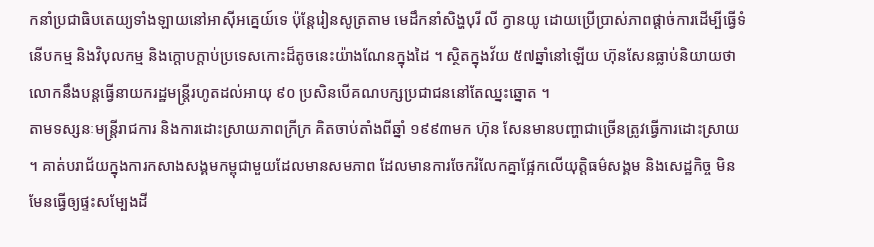កនាំប្រជាធិបតេយ្យទាំងឡាយនៅអាស៊ីអគ្នេយ៍ទេ ប៉ុន្តែរៀនសូត្រតាម មេដឹកនាំសិង្ហបុរី លី ក្វានយូ ដោយប្រើប្រាស់ភាពផ្តាច់ការដើម្បីធ្វើទំនើបកម្ម និងវិបុលកម្ម និងក្តោបក្តាប់ប្រទេសកោះដ៏តូចនេះយ៉ាងណែនក្នុងដៃ ។ ស្ថិតក្នុងវ័យ ៥៧ឆ្នាំនៅឡើយ ហ៊ុនសែនធ្លាប់និយាយថាលោកនឹងបន្តធ្វើនាយករដ្ឋមន្រ្តីរហូតដល់អាយុ ៩០ ប្រសិនបើគណបក្សប្រជាជននៅតែឈ្នះឆ្នោត ។
តាមទស្សនៈមន្រ្តីរាជការ និងការដោះស្រាយភាពក្រីក្រ គិតចាប់តាំងពីឆ្នាំ ១៩៩៣មក ហ៊ុន សែនមានបញ្ហាជាច្រើនត្រូវធ្វើការដោះស្រាយ ។ គាត់បរាជ័យក្នុងការកសាងសង្គមកម្ពុជាមួយដែលមានសមភាព ដែលមានការចែករំលែកគ្នាផ្អែកលើយុត្តិធម៌សង្គម និងសេដ្ឋកិច្ច មិនមែនធ្វើឲ្យផ្ទះសម្បែងដី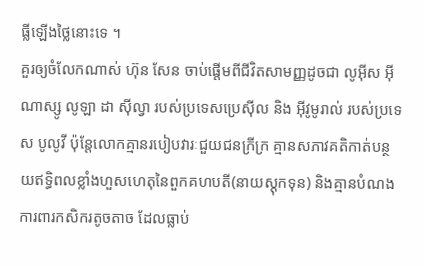ធ្លីឡើងថ្លៃនោះទេ ។
គួរឲ្យចំលែកណាស់ ហ៊ុន សែន ចាប់ផ្តើមពីជីវិតសាមញ្ញដូចជា លូអ៊ីស អ៊ីណាស្សូ លូឡា ដា ស៊ីល្វា របស់ប្រទេសប្រេស៊ីល និង អ៊ីវូមូរាល់ របស់ប្រទេស បូលូវី ប៉ុន្តែលោកគ្មានរបៀបវារៈជួយជនក្រីក្រ គ្មានសភាវគតិកាត់បន្ថយឥទ្ធិពលខ្លាំងហួសហេតុនៃពួកគហបតី(នាយស្តុកទុន) និងគ្មានបំណងការពារកសិករតូចតាច ដែលធ្លាប់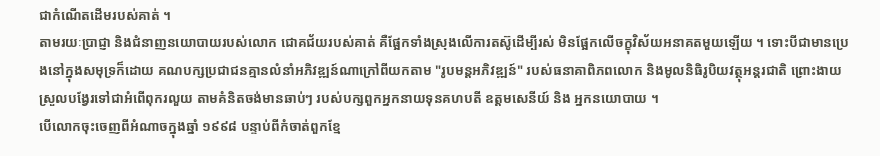ជាកំណើតដើមរបស់គាត់ ។
តាមរយៈប្រាជ្ញា និងជំនាញនយោបាយរបស់លោក ជោគជ័យរបស់គាត់ គឺផ្អែកទាំងស្រុងលើការតស៊ូដើម្បីរស់ មិនផ្អែកលើចក្ខុវិស័យអនាគតមួយឡើយ ។ ទោះបីជាមានប្រេងនៅក្នុងសមុទ្រក៏ដោយ គណបក្សប្រជាជនគ្មានលំនាំអភិវឌ្ឍន៍ណាក្រៅពីយកតាម "រូបមន្តអភិវឌ្ឍន៍" របស់ធនាគាពិភពលោក និងមូលនិធិរូបិយវត្ថុអន្តរជាតិ ព្រោះងាយស្រួលបង្វែរទៅជាអំពើពុករលួយ តាមគំនិតចង់មានឆាប់ៗ របស់បក្សពួកអ្នកនាយទុនគហបតី ឧត្តមសេនីយ៍ និង អ្នកនយោបាយ ។
បើលោកចុះចេញពីអំណាចក្នុងឆ្នាំ ១៩៩៨ បន្ទាប់ពីកំចាត់ពួកខ្មែ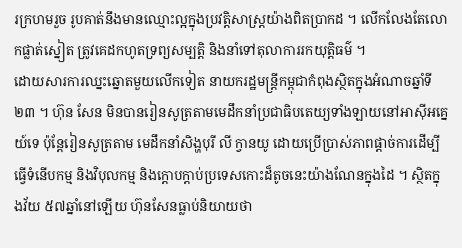រក្រហមរួច រូបគាត់នឹងមានឈ្មោះល្អក្នុងប្រវត្តិសាស្រ្តយ៉ាងពិតប្រាកដ ។ លើកលែងតែលោកផ្លាត់ស្នៀត ត្រូវគេដកហូតទ្រព្យសម្បត្តិ និងនាំទៅតុលាការរកយុត្តិធម៌ ។
ដោយសារការឈ្នះឆ្នោតមួយលើកទៀត នាយករដ្ឋមន្រ្តីកម្ពុជាកំពុងស្ថិតក្នុងអំណាចឆ្នាំទី ២៣ ។ ហ៊ុន សែន មិនបានរៀនសូត្រតាមមេដឹកនាំប្រជាធិបតេយ្យទាំងឡាយនៅអាស៊ីអគ្នេយ៍ទេ ប៉ុន្តែរៀនសូត្រតាម មេដឹកនាំសិង្ហបុរី លី ក្វានយូ ដោយប្រើប្រាស់ភាពផ្តាច់ការដើម្បីធ្វើទំនើបកម្ម និងវិបុលកម្ម និងក្តោបក្តាប់ប្រទេសកោះដ៏តូចនេះយ៉ាងណែនក្នុងដៃ ។ ស្ថិតក្នុងវ័យ ៥៧ឆ្នាំនៅឡើយ ហ៊ុនសែនធ្លាប់និយាយថា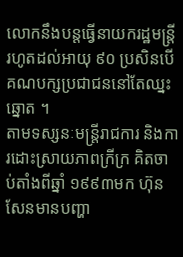លោកនឹងបន្តធ្វើនាយករដ្ឋមន្រ្តីរហូតដល់អាយុ ៩០ ប្រសិនបើគណបក្សប្រជាជននៅតែឈ្នះឆ្នោត ។
តាមទស្សនៈមន្រ្តីរាជការ និងការដោះស្រាយភាពក្រីក្រ គិតចាប់តាំងពីឆ្នាំ ១៩៩៣មក ហ៊ុន សែនមានបញ្ហា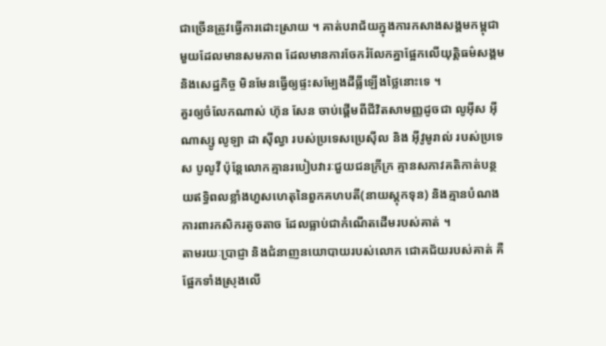ជាច្រើនត្រូវធ្វើការដោះស្រាយ ។ គាត់បរាជ័យក្នុងការកសាងសង្គមកម្ពុជាមួយដែលមានសមភាព ដែលមានការចែករំលែកគ្នាផ្អែកលើយុត្តិធម៌សង្គម និងសេដ្ឋកិច្ច មិនមែនធ្វើឲ្យផ្ទះសម្បែងដីធ្លីឡើងថ្លៃនោះទេ ។
គួរឲ្យចំលែកណាស់ ហ៊ុន សែន ចាប់ផ្តើមពីជីវិតសាមញ្ញដូចជា លូអ៊ីស អ៊ីណាស្សូ លូឡា ដា ស៊ីល្វា របស់ប្រទេសប្រេស៊ីល និង អ៊ីវូមូរាល់ របស់ប្រទេស បូលូវី ប៉ុន្តែលោកគ្មានរបៀបវារៈជួយជនក្រីក្រ គ្មានសភាវគតិកាត់បន្ថយឥទ្ធិពលខ្លាំងហួសហេតុនៃពួកគហបតី(នាយស្តុកទុន) និងគ្មានបំណងការពារកសិករតូចតាច ដែលធ្លាប់ជាកំណើតដើមរបស់គាត់ ។
តាមរយៈប្រាជ្ញា និងជំនាញនយោបាយរបស់លោក ជោគជ័យរបស់គាត់ គឺផ្អែកទាំងស្រុងលើ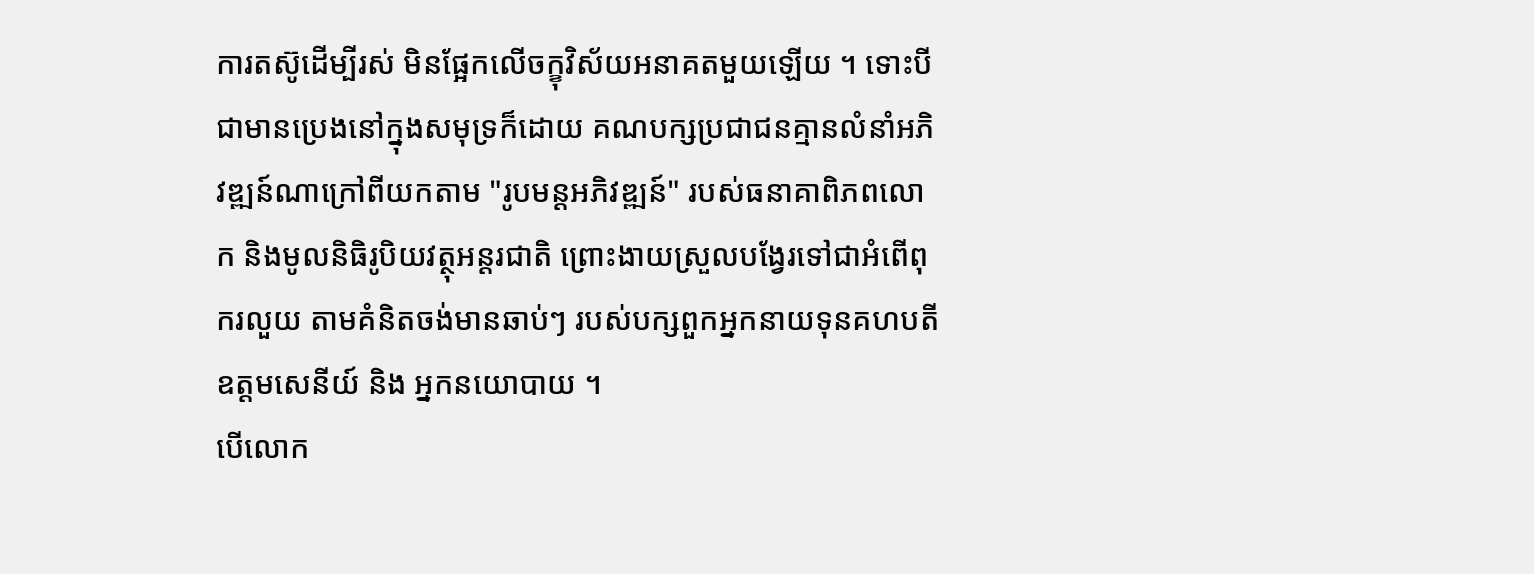ការតស៊ូដើម្បីរស់ មិនផ្អែកលើចក្ខុវិស័យអនាគតមួយឡើយ ។ ទោះបីជាមានប្រេងនៅក្នុងសមុទ្រក៏ដោយ គណបក្សប្រជាជនគ្មានលំនាំអភិវឌ្ឍន៍ណាក្រៅពីយកតាម "រូបមន្តអភិវឌ្ឍន៍" របស់ធនាគាពិភពលោក និងមូលនិធិរូបិយវត្ថុអន្តរជាតិ ព្រោះងាយស្រួលបង្វែរទៅជាអំពើពុករលួយ តាមគំនិតចង់មានឆាប់ៗ របស់បក្សពួកអ្នកនាយទុនគហបតី ឧត្តមសេនីយ៍ និង អ្នកនយោបាយ ។
បើលោក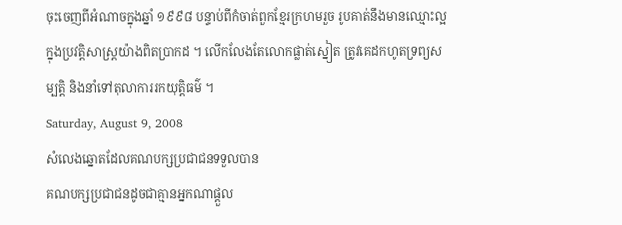ចុះចេញពីអំណាចក្នុងឆ្នាំ ១៩៩៨ បន្ទាប់ពីកំចាត់ពួកខ្មែរក្រហមរួច រូបគាត់នឹងមានឈ្មោះល្អក្នុងប្រវត្តិសាស្រ្តយ៉ាងពិតប្រាកដ ។ លើកលែងតែលោកផ្លាត់ស្នៀត ត្រូវគេដកហូតទ្រព្យសម្បត្តិ និងនាំទៅតុលាការរកយុត្តិធម៌ ។
Saturday, August 9, 2008
សំលេងឆ្នោតដែលគណបក្សប្រជាជនទទួលបាន
គណបក្សប្រជាជនដូចជាគ្មានអ្នកណាផ្តួល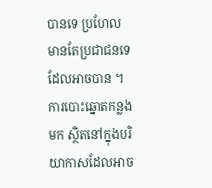បានទេ ប្រហែលមានតែប្រជាជនទេដែលអាចបាន ។ ការបោះឆ្នោតកន្លងមក ស្ថិតនៅក្នុងបរិយាកាសដែលអាច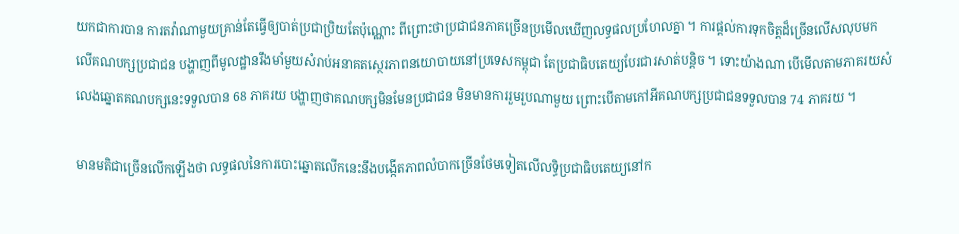យកជាការបាន ការតវ៉ាណាមួយគ្រាន់តែធ្វើឲ្យបាត់ប្រជាប្រិយតែប៉ុណ្ណោះ ពីព្រោះថាប្រជាជនភាគច្រើនប្រមើលឃើញលទ្ធផលប្រហែលគ្នា ។ ការផ្តល់ការទុកចិត្តដ៏ច្រើនលើសលុបមកលើគណបក្សប្រជាជន បង្ហាញពីមូលដ្ឋានរឹងមាំមួយសំរាប់អនាគតស្ថេរភាពនយោបាយនៅប្រទេសកម្ពុជា តែប្រជាធិបតេយ្យបែរជារសាត់បន្តិច ។ ទោះយ៉ាងណា បើមើលតាមភាគរយសំលេងឆ្នោតគណបក្សនេះទទួលបាន 68 ភាគរយ បង្ហាញថាគណបក្សមិនមែនប្រជាជន មិនមានការរួមរួបណាមួយ ព្រោះបើតាមកៅអីគណបក្សប្រជាជនទទួលបាន 74 ភាគរយ ។

មានមតិជាច្រើនលើកឡើងថា លទ្ធផលនៃការបោះឆ្នោតលើកនេះនឹងបង្កើតភាពលំបាកច្រើនថែមទៀតលើលទ្ធិប្រជាធិបតេយ្យនៅក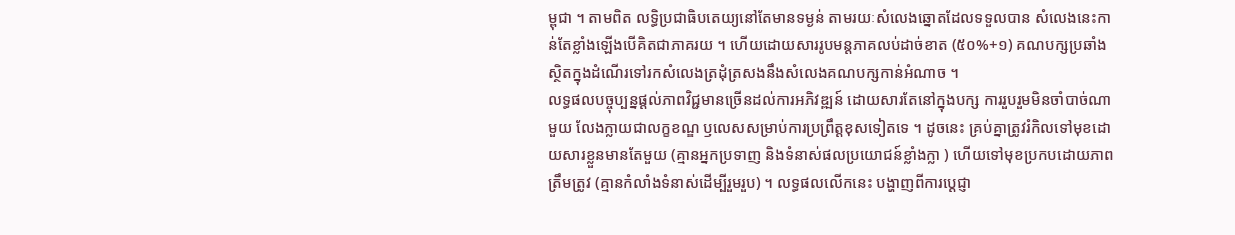ម្ពុជា ។ តាមពិត លទ្ធិប្រជាធិបតេយ្យនៅតែមានទម្ងន់ តាមរយៈសំលេងឆ្នោតដែលទទួលបាន សំលេងនេះកាន់តែខ្លាំងឡើងបើគិតជាភាគរយ ។ ហើយដោយសាររូបមន្តភាគលប់ដាច់ខាត (៥០%+១) គណបក្សប្រឆាំងស្ថិតក្នុងដំណើរទៅរកសំលេងត្រដុំត្រសងនឹងសំលេងគណបក្សកាន់អំណាច ។
លទ្ធផលបច្ចុប្បន្នផ្តល់ភាពវិជ្ជមានច្រើនដល់ការអភិវឌ្ឍន៍ ដោយសារតែនៅក្នុងបក្ស ការរួបរួមមិនចាំបាច់ណាមួយ លែងក្លាយជាលក្ខខណ្ឌ ឫលេសសម្រាប់ការប្រព្រឹត្តខុសទៀតទេ ។ ដូចនេះ គ្រប់គ្នាត្រូវរំកិលទៅមុខដោយសារខ្លួនមានតែមួយ (គ្មានអ្នកប្រទាញ និងទំនាស់ផលប្រយោជន៍ខ្លាំងក្លា ) ហើយទៅមុខប្រកបដោយភាពត្រឹមត្រូវ (គ្មានកំលាំងទំនាស់ដើម្បីរួមរួប) ។ លទ្ធផលលើកនេះ បង្ហាញពីការប្តេជ្ញា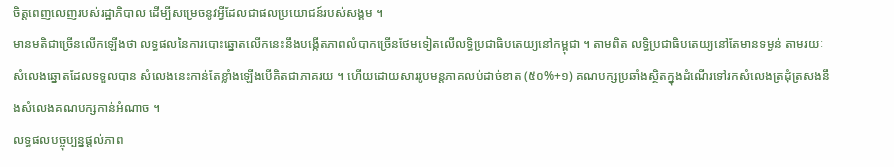ចិត្តពេញលេញរបស់រដ្ឋាភិបាល ដើម្បីសម្រេចនូវអ្វីដែលជាផលប្រយោជន៍របស់សង្គម ។
មានមតិជាច្រើនលើកឡើងថា លទ្ធផលនៃការបោះឆ្នោតលើកនេះនឹងបង្កើតភាពលំបាកច្រើនថែមទៀតលើលទ្ធិប្រជាធិបតេយ្យនៅកម្ពុជា ។ តាមពិត លទ្ធិប្រជាធិបតេយ្យនៅតែមានទម្ងន់ តាមរយៈសំលេងឆ្នោតដែលទទួលបាន សំលេងនេះកាន់តែខ្លាំងឡើងបើគិតជាភាគរយ ។ ហើយដោយសាររូបមន្តភាគលប់ដាច់ខាត (៥០%+១) គណបក្សប្រឆាំងស្ថិតក្នុងដំណើរទៅរកសំលេងត្រដុំត្រសងនឹងសំលេងគណបក្សកាន់អំណាច ។
លទ្ធផលបច្ចុប្បន្នផ្តល់ភាព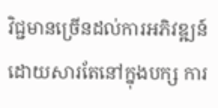វិជ្ជមានច្រើនដល់ការអភិវឌ្ឍន៍ ដោយសារតែនៅក្នុងបក្ស ការ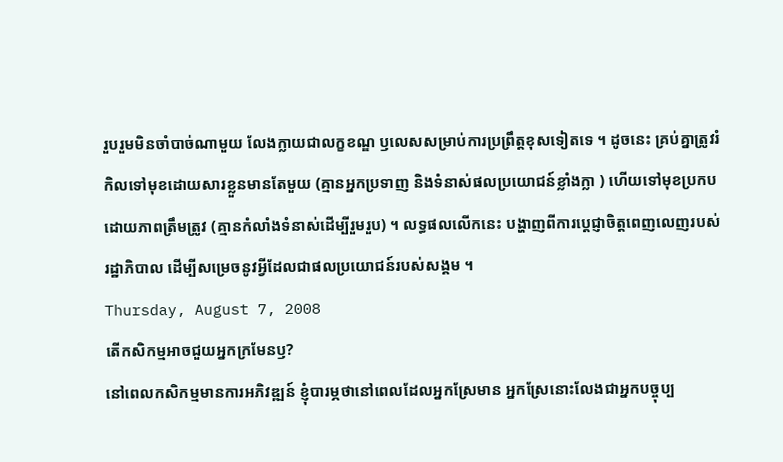រួបរួមមិនចាំបាច់ណាមួយ លែងក្លាយជាលក្ខខណ្ឌ ឫលេសសម្រាប់ការប្រព្រឹត្តខុសទៀតទេ ។ ដូចនេះ គ្រប់គ្នាត្រូវរំកិលទៅមុខដោយសារខ្លួនមានតែមួយ (គ្មានអ្នកប្រទាញ និងទំនាស់ផលប្រយោជន៍ខ្លាំងក្លា ) ហើយទៅមុខប្រកបដោយភាពត្រឹមត្រូវ (គ្មានកំលាំងទំនាស់ដើម្បីរួមរួប) ។ លទ្ធផលលើកនេះ បង្ហាញពីការប្តេជ្ញាចិត្តពេញលេញរបស់រដ្ឋាភិបាល ដើម្បីសម្រេចនូវអ្វីដែលជាផលប្រយោជន៍របស់សង្គម ។
Thursday, August 7, 2008
តើកសិកម្មអាចជួយអ្នកក្រមែនឫ?
នៅពេលកសិកម្មមានការអភិវឌ្ឍន៍ ខ្ញុំបារម្ភថានៅពេលដែលអ្នកស្រែមាន អ្នកស្រែនោះលែងជាអ្នកបច្ចុប្ប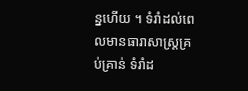ន្នហើយ ។ ទំរាំដល់ពេលមានធារាសាស្រ្តគ្រប់គ្រាន់ ទំរាំដ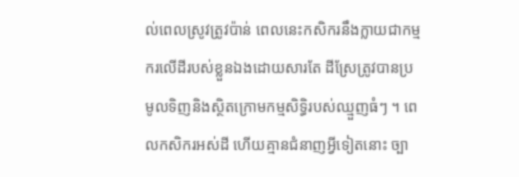ល់ពេលស្រូវត្រូវប៉ាន់ ពេលនេះកសិករនឹងក្លាយជាកម្មករលើដីរបស់ខ្លួនឯងដោយសារតែ ដីស្រែត្រូវបានប្រមូលទិញនិងស្ថិតក្រោមកម្មសិទ្ធិរបស់ឈ្មួញធំៗ ។ ពេលកសិករអស់ដី ហើយគ្មានជំនាញអ្វីទៀតនោះ ច្បា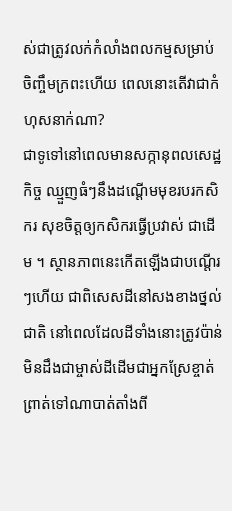ស់ជាត្រូវលក់កំលាំងពលកម្មសម្រាប់ចិញ្ចឹមក្រពះហើយ ពេលនោះតើវាជាកំហុសនាក់ណា?
ជាទូទៅនៅពេលមានសក្កានុពលសេដ្ឋកិច្ច ឈ្មួញធំៗនឹងដណ្តើមមុខរបរកសិករ សុខចិត្តឲ្យកសិករធ្វើប្រវាស់ ជាដើម ។ ស្ថានភាពនេះកើតឡើងជាបណ្តើរៗហើយ ជាពិសេសដីនៅសងខាងថ្នល់ជាតិ នៅពេលដែលដីទាំងនោះត្រូវប៉ាន់មិនដឹងជាម្ចាស់ដីដើមជាអ្នកស្រែខ្ចាត់ព្រាត់ទៅណាបាត់តាំងពី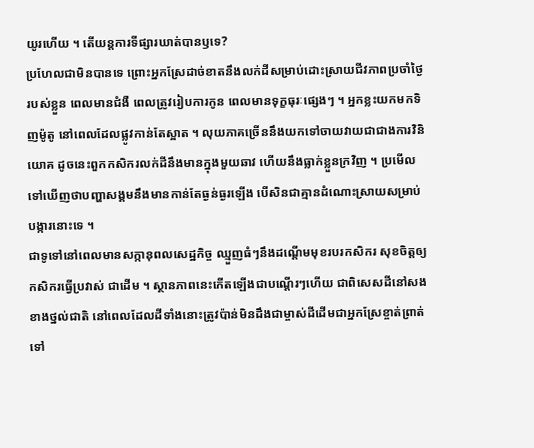យូរហើយ ។ តើយន្តការទីផ្សារឃាត់បានឫទេ?
ប្រហែលជាមិនបានទេ ព្រោះអ្នកស្រែដាច់ខាតនឹងលក់ដីសម្រាប់ដោះស្រាយជីវភាពប្រចាំថ្ងៃរបស់ខ្លួន ពេលមានជំងឺ ពេលត្រូវរៀបការកូន ពេលមានទុក្ខធុរៈផ្សេងៗ ។ អ្នកខ្លះយកមកទិញម៉ូតូ នៅពេលដែលផ្លូវកាន់តែស្អាត ។ លុយភាគច្រើននឹងយកទៅចាយវាយជាជាងការវិនិយោគ ដូចនេះពួកកសិករលក់ដីនឹងមានក្នុងមួយឆាវ ហើយនឹងធ្លាក់ខ្លួនក្រវិញ ។ ប្រមើលទៅឃើញថាបញ្ហាសង្គមនឹងមានកាន់តែធ្ងន់ធ្ងរឡើង បើសិនជាគ្មានដំណោះស្រាយសម្រាប់បង្ការនោះទេ ។
ជាទូទៅនៅពេលមានសក្កានុពលសេដ្ឋកិច្ច ឈ្មួញធំៗនឹងដណ្តើមមុខរបរកសិករ សុខចិត្តឲ្យកសិករធ្វើប្រវាស់ ជាដើម ។ ស្ថានភាពនេះកើតឡើងជាបណ្តើរៗហើយ ជាពិសេសដីនៅសងខាងថ្នល់ជាតិ នៅពេលដែលដីទាំងនោះត្រូវប៉ាន់មិនដឹងជាម្ចាស់ដីដើមជាអ្នកស្រែខ្ចាត់ព្រាត់ទៅ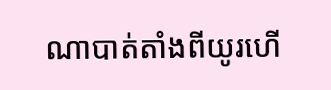ណាបាត់តាំងពីយូរហើ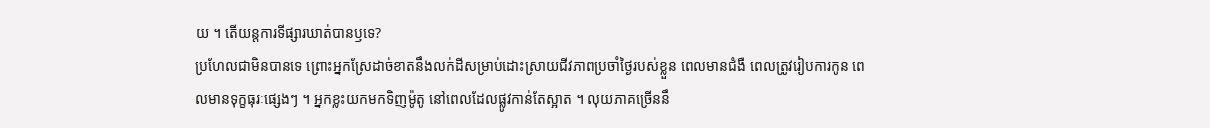យ ។ តើយន្តការទីផ្សារឃាត់បានឫទេ?
ប្រហែលជាមិនបានទេ ព្រោះអ្នកស្រែដាច់ខាតនឹងលក់ដីសម្រាប់ដោះស្រាយជីវភាពប្រចាំថ្ងៃរបស់ខ្លួន ពេលមានជំងឺ ពេលត្រូវរៀបការកូន ពេលមានទុក្ខធុរៈផ្សេងៗ ។ អ្នកខ្លះយកមកទិញម៉ូតូ នៅពេលដែលផ្លូវកាន់តែស្អាត ។ លុយភាគច្រើននឹ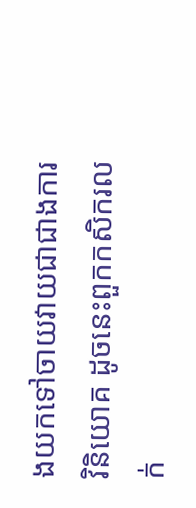ងយកទៅចាយវាយជាជាងការវិនិយោគ ដូចនេះពួកកសិករលក់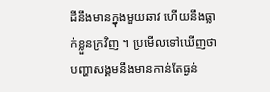ដីនឹងមានក្នុងមួយឆាវ ហើយនឹងធ្លាក់ខ្លួនក្រវិញ ។ ប្រមើលទៅឃើញថាបញ្ហាសង្គមនឹងមានកាន់តែធ្ងន់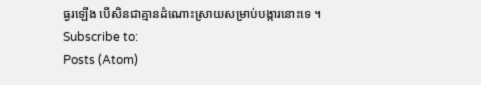ធ្ងរឡើង បើសិនជាគ្មានដំណោះស្រាយសម្រាប់បង្ការនោះទេ ។
Subscribe to:
Posts (Atom)